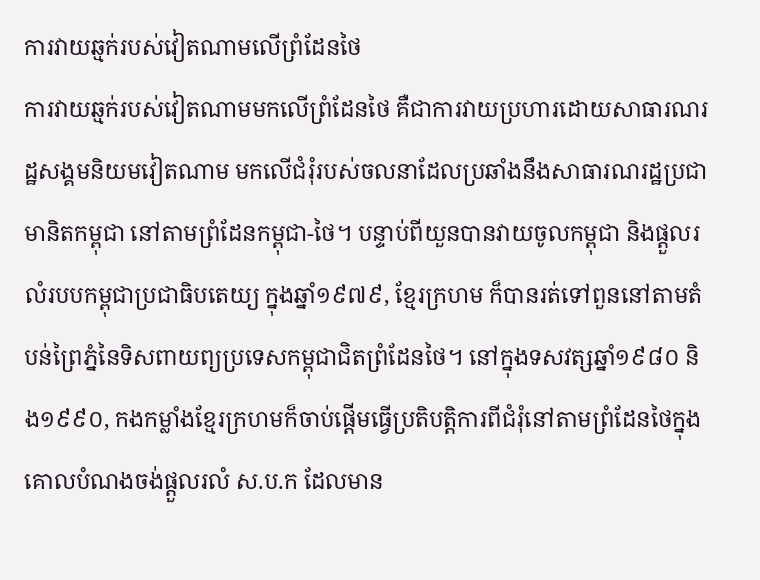ការវាយឆ្មក់របស់វៀតណាមលើព្រំដែនថៃ
ការវាយឆ្មក់របស់វៀតណាមមកលើព្រំដែនថៃ គឺជាការវាយប្រហារដោយសាធារណរដ្ឋសង្គមនិយមវៀតណាម មកលើជំរុំរបស់ចលនាដែលប្រឆាំងនឹងសាធារណរដ្ឋប្រជាមានិតកម្ពុជា នៅតាមព្រំដែនកម្ពុជា‐ថៃ។ បន្ទាប់ពីយួនបានវាយចូលកម្ពុជា និងផ្តួលរលំរបបកម្ពុជាប្រជាធិបតេយ្យ ក្នុងឆ្នាំ១៩៧៩, ខ្មែរក្រហម ក៏បានរត់ទៅពួននៅតាមតំបន់ព្រៃភ្នំនៃទិសពាយព្យប្រទេសកម្ពុជាជិតព្រំដែនថៃ។ នៅក្នុងទសវត្សឆ្នាំ១៩៨០ និង១៩៩០, កងកម្លាំងខ្មែរក្រហមក៏ចាប់ផ្តើមធ្វើប្រតិបត្តិការពីជំរុំនៅតាមព្រំដែនថៃក្នុងគោលបំណងចង់ផ្តួលរលំ ស.ប.ក ដែលមាន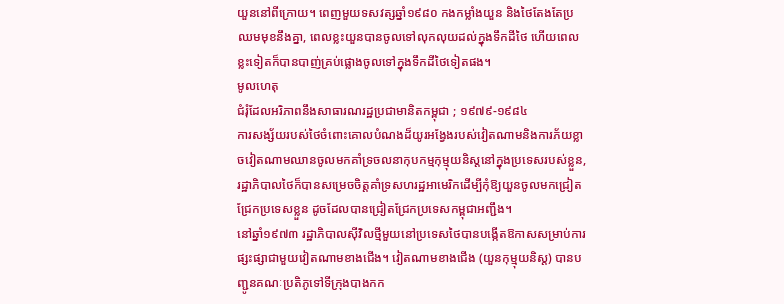យួននៅពីក្រោយ។ ពេញមួយទសវត្សឆ្នាំ១៩៨០ កងកម្លាំងយួន និងថៃតែងតែប្រឈមមុខនឹងគ្នា, ពេលខ្លះយួនបានចូលទៅលុកលុយដល់ក្នុងទឹកដីថៃ ហើយពេលខ្លះទៀតក៏បានបាញ់គ្រប់ផ្លោងចូលទៅក្នុងទឹកដីថៃទៀតផង។
មូលហេតុ
ជំរុំដែលអរិភាពនឹងសាធារណរដ្ឋប្រជាមានិតកម្ពុជា ; ១៩៧៩-១៩៨៤
ការសង្ស័យរបស់ថៃចំពោះគោលបំណងដ៏យូរអង្វែងរបស់វៀតណាមនិងការភ័យខ្លាចវៀតណាមឈានចូលមកគាំទ្រចលនាកុបកម្មកុម្មុយនិស្តនៅក្នុងប្រទេសរបស់ខ្លួន, រដ្ឋាភិបាលថៃក៏បានសម្រេចចិត្តគាំទ្រសហរដ្ឋអាមេរិកដើម្បីកុំឱ្យយួនចូលមកជ្រៀតជ្រែកប្រទេសខ្លួន ដូចដែលបានជ្រៀតជ្រែកប្រទេសកម្ពុជាអញ្ជឹង។
នៅឆ្នាំ១៩៧៣ រដ្ឋាភិបាលស៊ីវិលថ្មីមួយនៅប្រទេសថៃបានបង្កើតឱកាសសម្រាប់ការផ្សះផ្សាជាមួយវៀតណាមខាងជើង។ វៀតណាមខាងជើង (យួនកុម្មុយនិស្ត) បានបញ្ជូនគណៈប្រតិភូទៅទីក្រុងបាងកក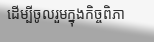ដើម្បីចូលរួមក្នុងកិច្ចពិភា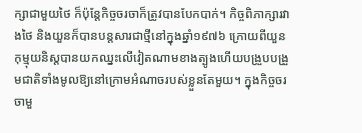ក្សាជាមួយថៃ ក៏ប៉ុន្តែកិច្ចចរចាក៏ត្រូវបានបែកបាក់។ កិច្ចពិភាក្សារវាងថៃ និងយួនក៏បានបន្តសារជាថ្មីនៅក្នុងឆ្នាំ១៩៧៦ ក្រោយពីយួនកុម្មុយនិស្តបានយកឈ្នះលើវៀតណាមខាងត្បូងហើយបង្រួបបង្រួមជាតិទាំងមូលឱ្យនៅក្រោមអំណាចរបស់ខ្លួនតែមួយ។ ក្នុងកិច្ចចរចាមួ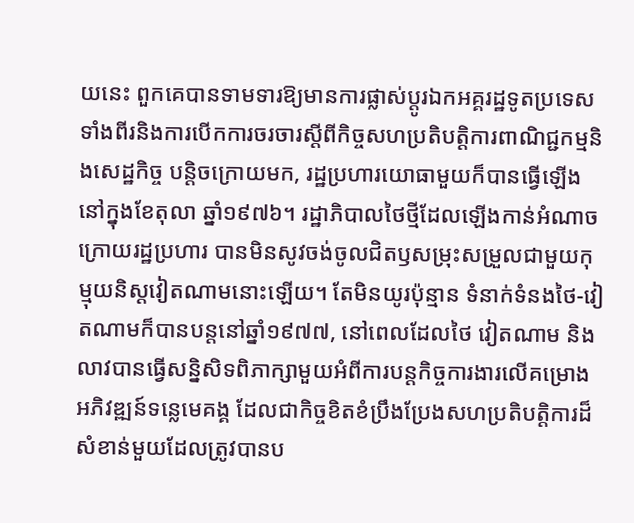យនេះ ពួកគេបានទាមទារឱ្យមានការផ្លាស់ប្តូរឯកអគ្គរដ្ឋទូតប្រទេសទាំងពីរនិងការបើកការចរចារស្តីពីកិច្ចសហប្រតិបត្តិការពាណិជ្ជកម្មនិងសេដ្ឋកិច្ច បន្តិចក្រោយមក, រដ្ឋប្រហារយោធាមួយក៏បានធ្វើឡើងនៅក្នុងខែតុលា ឆ្នាំ១៩៧៦។ រដ្ឋាភិបាលថៃថ្មីដែលឡើងកាន់អំណាចក្រោយរដ្ឋប្រហារ បានមិនសូវចង់ចូលជិតឫសម្រុះសម្រួលជាមួយកុម្មុយនិស្តវៀតណាមនោះឡើយ។ តែមិនយូរប៉ុន្មាន ទំនាក់ទំនងថៃ-វៀតណាមក៏បានបន្តនៅឆ្នាំ១៩៧៧, នៅពេលដែលថៃ វៀតណាម និងលាវបានធ្វើសន្និសិទពិភាក្សាមួយអំពីការបន្តកិច្ចការងារលើគម្រោងអភិវឌ្ឍន៍ទន្លេមេគង្គ ដែលជាកិច្ចខិតខំប្រឹងប្រែងសហប្រតិបត្តិការដ៏សំខាន់មួយដែលត្រូវបានប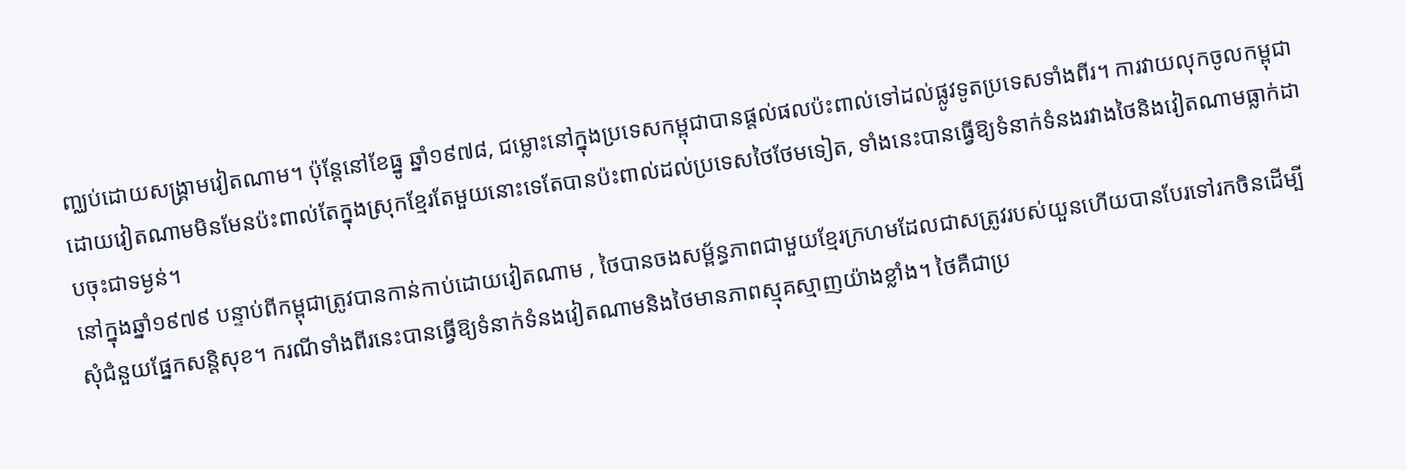ញ្ឈប់ដោយសង្គ្រាមវៀតណាម។ ប៉ុន្តែនៅខែធ្នូ ឆ្នាំ១៩៧៨, ជម្លោះនៅក្នុងប្រទេសកម្ពុជាបានផ្តល់ផលប៉ះពាល់ទៅដល់ផ្លូវទូតប្រទេសទាំងពីរ។ ការវាយលុកចូលកម្ពុជាដោយវៀតណាមមិនមែនប៉ះពាល់តែក្នុងស្រុកខ្មែរតែមួយនោះទេតែបានប៉ះពាល់ដល់ប្រទេសថៃថែមទៀត, ទាំងនេះបានធ្វើឱ្យទំនាក់ទំនងរវាងថៃនិងវៀតណាមធ្លាក់ដាបចុះជាទម្ងន់។
នៅក្នុងឆ្នាំ១៩៧៩ បន្ទាប់ពីកម្ពុជាត្រូវបានកាន់កាប់ដោយវៀតណាម , ថៃបានចងសម្ព័ន្ធភាពជាមួយខ្មែរក្រហមដែលជាសត្រូវរបស់យួនហើយបានបែរទៅរកចិនដើម្បីសុំជំនួយផ្នែកសន្តិសុខ។ ករណីទាំងពីរនេះបានធ្វើឱ្យទំនាក់ទំនងវៀតណាមនិងថៃមានភាពស្មុគស្មាញយ៉ាងខ្លាំង។ ថៃគឺជាប្រ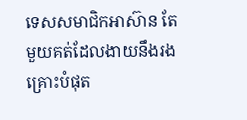ទេសសមាជិកអាស៊ាន តែមួយគត់ដែលងាយនឹងរងគ្រោះបំផុត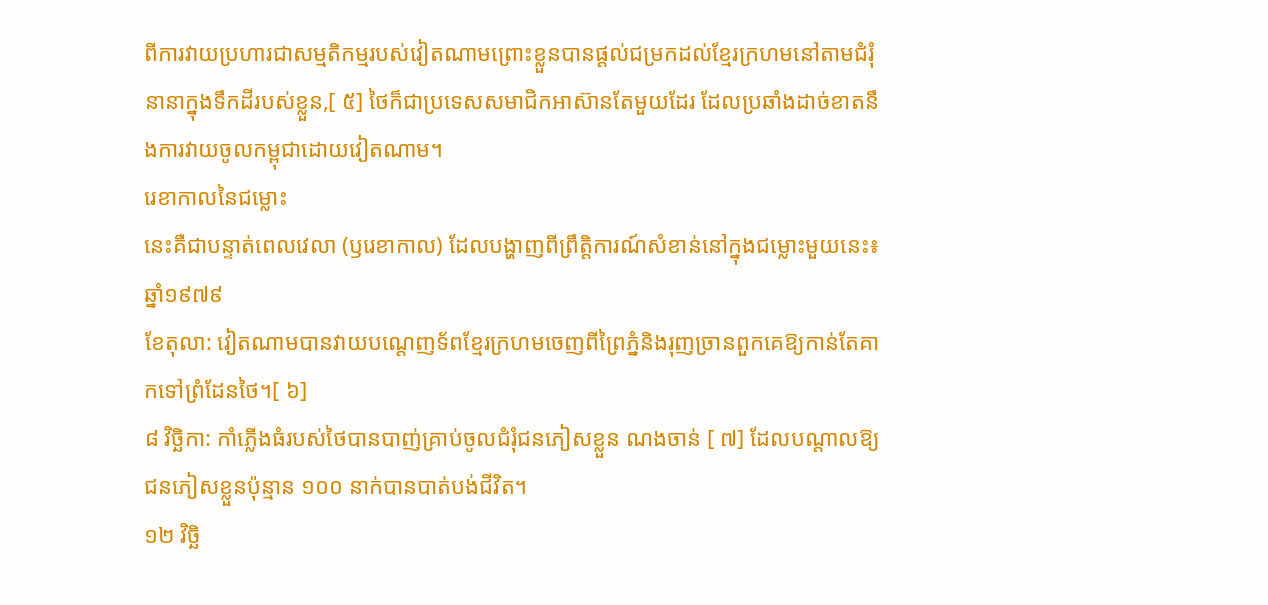ពីការវាយប្រហារជាសម្មតិកម្មរបស់វៀតណាមព្រោះខ្លួនបានផ្តល់ជម្រកដល់ខ្មែរក្រហមនៅតាមជំរុំនានាក្នុងទឹកដីរបស់ខ្លួន,[ ៥] ថៃក៏ជាប្រទេសសមាជិកអាស៊ានតែមួយដែរ ដែលប្រឆាំងដាច់ខាតនឹងការវាយចូលកម្ពុជាដោយវៀតណាម។
រេខាកាលនៃជម្លោះ
នេះគឺជាបន្ទាត់ពេលវេលា (ឫរេខាកាល) ដែលបង្ហាញពីព្រឹត្តិការណ៍សំខាន់នៅក្នុងជម្លោះមួយនេះ៖
ឆ្នាំ១៩៧៩
ខែតុលា: វៀតណាមបានវាយបណ្តេញទ័ពខ្មែរក្រហមចេញពីព្រៃភ្នំនិងរុញច្រានពួកគេឱ្យកាន់តែគាកទៅព្រំដែនថៃ។[ ៦]
៨ វិច្ឆិកា: កាំភ្លើងធំរបស់ថៃបានបាញ់គ្រាប់ចូលជំរុំជនភៀសខ្លួន ណងចាន់ [ ៧] ដែលបណ្តាលឱ្យជនភៀសខ្លួនប៉ុន្មាន ១០០ នាក់បានបាត់បង់ជីវិត។
១២ វិច្ឆិ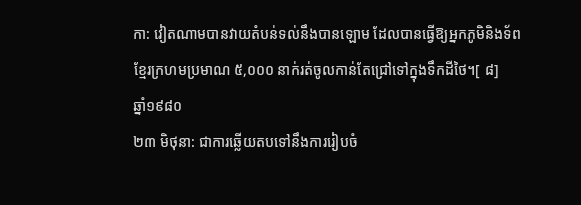កា: វៀតណាមបានវាយតំបន់ទល់នឹងបានឡោម ដែលបានធ្វើឱ្យអ្នកភូមិនិងទ័ពខ្មែរក្រហមប្រមាណ ៥,០០០ នាក់រត់ចូលកាន់តែជ្រៅទៅក្នុងទឹកដីថៃ។[ ៨]
ឆ្នាំ១៩៨០
២៣ មិថុនា: ជាការឆ្លើយតបទៅនឹងការរៀបចំ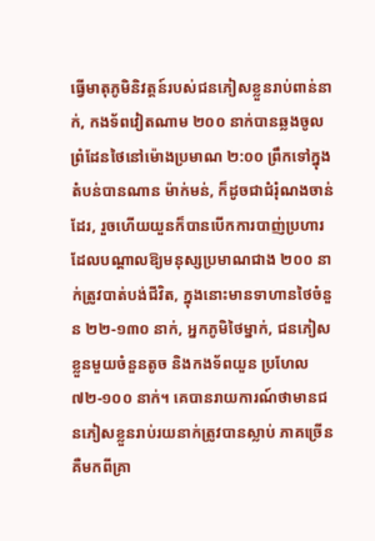ធ្វើមាតុភូមិនិវត្តន៍របស់ជនភៀសខ្លួនរាប់ពាន់នាក់, កងទ័ពវៀតណាម ២០០ នាក់បានឆ្លងចូលព្រំដែនថៃនៅម៉ោងប្រមាណ ២:០០ ព្រឹកទៅក្នុងតំបន់បានណាន ម៉ាក់មន់, ក៏ដូចជាជំរុំណងចាន់ដែរ, រួចហើយយួនក៏បានបើកការបាញ់ប្រហារដែលបណ្តាលឱ្យមនុស្សប្រមាណជាង ២០០ នាក់ត្រូវបាត់បង់ជីវិត, ក្នុងនោះមានទាហានថៃចំនួន ២២-១៣០ នាក់, អ្នកភូមិថៃម្នាក់, ជនភៀសខ្លួនមួយចំនួនតូច និងកងទ័ពយួន ប្រហែល ៧២-១០០ នាក់។ គេបានរាយការណ៍ថាមានជនភៀសខ្លួនរាប់រយនាក់ត្រូវបានស្លាប់ ភាគច្រើនគឺមកពីគ្រា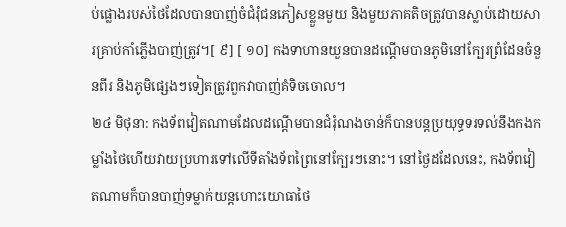ប់ផ្លោងរបស់ថៃដែលបានបាញ់ចំជំរុំជនភៀសខ្លួនមួយ និងមួយភាគតិចត្រូវបានស្លាប់ដោយសារគ្រាប់កាំភ្លើងបាញ់ត្រូវ។[ ៩] [ ១០] កងទាហានយួនបានដណ្តើមបានភូមិនៅក្បែរព្រំដែនចំនួនពីរ និងភូមិផ្សេងៗទៀតត្រូវពួកវាបាញ់គំទិចចោល។
២៤ មិថុនា: កងទ័ពវៀតណាមដែលដណ្តើមបានជំរុំណងចាន់ក៏បានបន្តប្រយុទ្ធទរទល់នឹងកងកម្លាំងថៃហើយវាយប្រហារទៅលើទីតាំងទ័ពព្រៃនៅក្បែរៗនោះ។ នៅថ្ងៃដដែលនេះ, កងទ័ពវៀតណាមក៏បានបាញ់ទម្លាក់យន្តហោះយោធាថៃ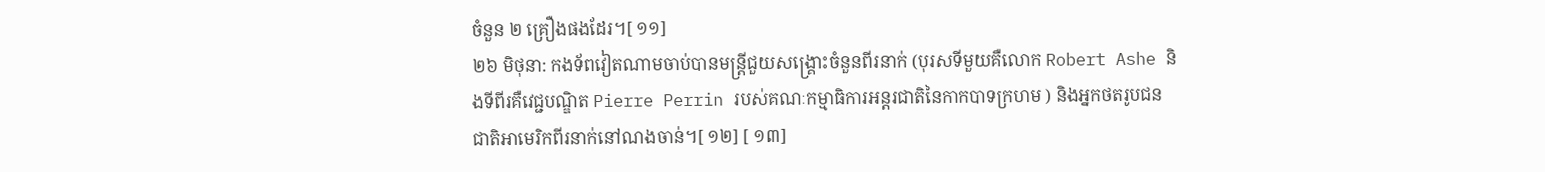ចំនួន ២ គ្រឿងផងដែរ។[ ១១]
២៦ មិថុនា: កងទ័ពវៀតណាមចាប់បានមន្រ្តីជួយសង្គ្រោះចំនួនពីរនាក់ (បុរសទីមួយគឺលោក Robert Ashe និងទីពីរគឺវេជ្ជបណ្ឌិត Pierre Perrin របស់គណៈកម្មាធិការអន្តរជាតិនៃកាកបាទក្រហម ) និងអ្នកថតរូបជនជាតិអាមេរិកពីរនាក់នៅណងចាន់។[ ១២] [ ១៣]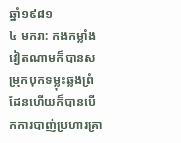ឆ្នាំ១៩៨១
៤ មករា: កងកម្លាំងវៀតណាមក៏បានសម្រុកបុកទម្លុះឆ្លងព្រំដែនហើយក៏បានបើកការបាញ់ប្រហារគ្រា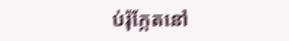ប់រ៉ុក្កែតនៅ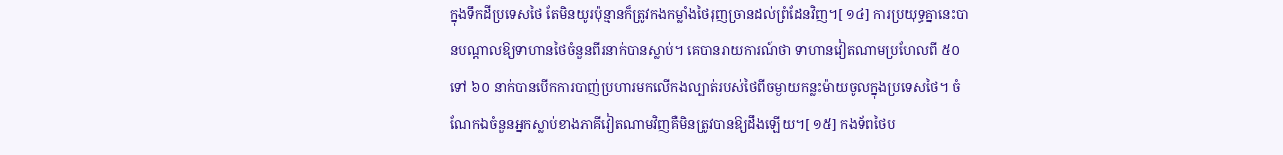ក្នុងទឹកដីប្រទេសថៃ តែមិនយូរប៉ុន្មានក៏ត្រូវកងកម្លាំងថៃរុញច្រានដល់ព្រំដែនវិញ។[ ១៤] ការប្រយុទ្ធគ្នានេះបានបណ្តាលឱ្យទាហានថៃចំនួនពីរនាក់បានស្លាប់។ គេបានរាយការណ៍ថា ទាហានវៀតណាមប្រហែលពី ៥០ ទៅ ៦០ នាក់បានបើកការបាញ់ប្រហារមកលើកងល្បាត់របស់ថៃពីចម្ងាយកន្លះម៉ាយចូលក្នុងប្រទេសថៃ។ ចំណែកឯចំនួនអ្នកស្លាប់ខាងភាគីវៀតណាមវិញគឺមិនត្រូវបានឱ្យដឹងឡើយ។[ ១៥] កងទ័ពថៃប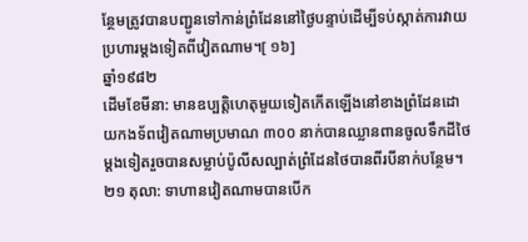ន្ថែមត្រូវបានបញ្ជូនទៅកាន់ព្រំដែននៅថ្ងៃបន្ទាប់ដើម្បីទប់ស្កាត់ការវាយប្រហារម្តងទៀតពីវៀតណាម។[ ១៦]
ឆ្នាំ១៩៨២
ដើមខែមីនា: មានឧប្បត្តិហេតុមួយទៀតកើតឡើងនៅខាងព្រំដែនដោយកងទ័ពវៀតណាមប្រមាណ ៣០០ នាក់បានឈ្លានពានចូលទឹកដីថៃម្តងទៀតរួចបានសម្លាប់ប៉ូលីសល្បាត់ព្រំដែនថៃបានពីរបីនាក់បន្ថែម។
២១ តុលា: ទាហានវៀតណាមបានបើក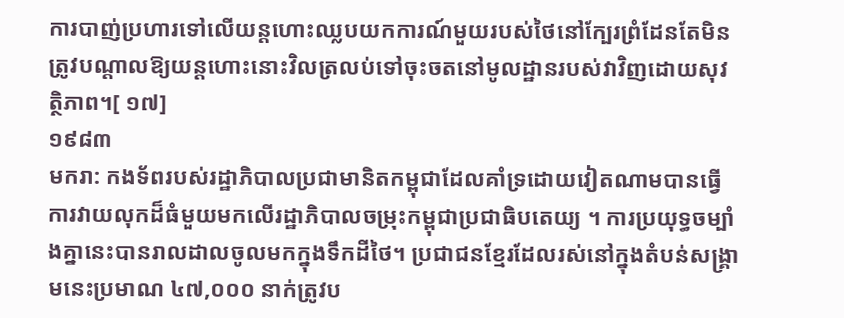ការបាញ់ប្រហារទៅលើយន្តហោះឈ្លបយកការណ៍មួយរបស់ថៃនៅក្បែរព្រំដែនតែមិនត្រូវបណ្តាលឱ្យយន្តហោះនោះវិលត្រលប់ទៅចុះចតនៅមូលដ្ឋានរបស់វាវិញដោយសុវត្ថិភាព។[ ១៧]
១៩៨៣
មករា: កងទ័ពរបស់រដ្ឋាភិបាលប្រជាមានិតកម្ពុជាដែលគាំទ្រដោយវៀតណាមបានធ្វើការវាយលុកដ៏ធំមួយមកលើរដ្ឋាភិបាលចម្រុះកម្ពុជាប្រជាធិបតេយ្យ ។ ការប្រយុទ្ធចម្បាំងគ្នានេះបានរាលដាលចូលមកក្នុងទឹកដីថៃ។ ប្រជាជនខ្មែរដែលរស់នៅក្នុងតំបន់សង្គ្រាមនេះប្រមាណ ៤៧,០០០ នាក់ត្រូវប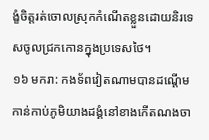ង្ខំចិត្តរត់ចោលស្រុកកំណើតខ្លួនដោយនិរទេសចូលជ្រកកោនក្នុងប្រទេសថៃ។
១៦ មករា: កងទ័ពវៀតណាមបានដណ្តើមកាន់កាប់ភូមិយាងដង្គំនៅខាងកើតណងចា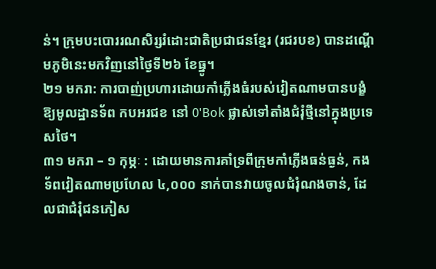ន់។ ក្រុមបះបោររណសិរ្សរំដោះជាតិប្រជាជនខ្មែរ (រជរបខ) បានដណ្តើមភូមិនេះមកវិញនៅថ្ងៃទី២៦ ខែធ្នូ។
២១ មករា: ការបាញ់ប្រហារដោយកាំភ្លើងធំរបស់វៀតណាមបានបង្ខំឱ្យមូលដ្ឋានទ័ព កបអរជខ នៅ 0'Bok ផ្លាស់ទៅតាំងជំរុំថ្មីនៅក្នុងប្រទេសថៃ។
៣១ មករា – ១ កុម្ភៈ : ដោយមានការគាំទ្រពីក្រុមកាំភ្លើងធន់ធ្ងន់, កងទ័ពវៀតណាមប្រហែល ៤,០០០ នាក់បានវាយចូលជំរុំណងចាន់, ដែលជាជំរុំជនភៀស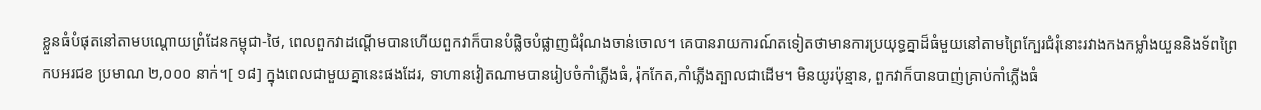ខ្លួនធំបំផុតនៅតាមបណ្តោយព្រំដែនកម្ពុជា-ថៃ, ពេលពួកវាដណ្តើមបានហើយពួកវាក៏បានបំផ្លិចបំផ្លាញជំរុំណងចាន់ចោល។ គេបានរាយការណ៍តទៀតថាមានការប្រយុទ្ធគ្នាដ៏ធំមួយនៅតាមព្រៃក្បែរជំរុំនោះរវាងកងកម្លាំងយួននិងទ័ពព្រៃ កបអរជខ ប្រមាណ ២,០០០ នាក់។[ ១៨] ក្នុងពេលជាមួយគ្នានេះផងដែរ, ទាហានវៀតណាមបានរៀបចំកាំភ្លើងធំ, រ៉ុកកែត,កាំភ្លើងត្បាលជាដើម។ មិនយូរប៉ុន្មាន, ពួកវាក៏បានបាញ់គ្រាប់កាំភ្លើងធំ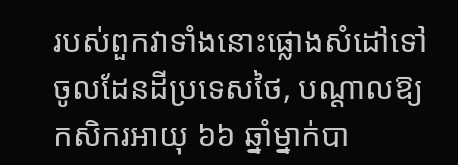របស់ពួកវាទាំងនោះផ្លោងសំដៅទៅចូលដែនដីប្រទេសថៃ, បណ្តាលឱ្យកសិករអាយុ ៦៦ ឆ្នាំម្នាក់បា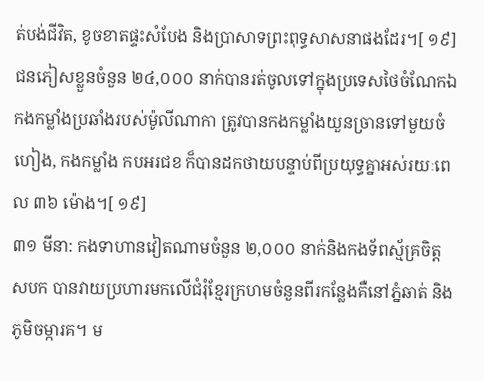ត់បង់ជីវិត, ខូចខាតផ្ទះសំបែង និងប្រាសាទព្រះពុទ្ធសាសនាផងដែរ។[ ១៩] ជនភៀសខ្លួនចំនួន ២៤,០០០ នាក់បានរត់ចូលទៅក្នុងប្រទេសថៃចំណែកឯកងកម្លាំងប្រឆាំងរបស់ម៉ូលីណាកា ត្រូវបានកងកម្លាំងយួនច្រានទៅមួយចំហៀង, កងកម្លាំង កបអរជខ ក៏បានដកថាយបន្ទាប់ពីប្រយុទ្ធគ្នាអស់រយៈពេល ៣៦ ម៉ោង។[ ១៩]
៣១ មីនា: កងទាហានវៀតណាមចំនួន ២,០០០ នាក់និងកងទ័ពស្ម័គ្រចិត្ត សបក បានវាយប្រហារមកលើជំរុំខ្មែរក្រហមចំនួនពីរកន្លែងគឺនៅភ្នំឆាត់ និងភូមិចម្ការគ។ ម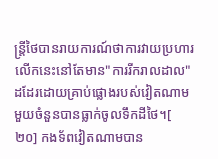ន្រ្តីថៃបានរាយការណ៍ថាការវាយប្រហារលើកនេះនៅតែមាន"ការរីករាលដាល"ដដែរដោយគ្រាប់ផ្លោងរបស់វៀតណាមមួយចំនួនបានធ្លាក់ចូលទឹកដីថៃ។[ ២០] កងទ័ពវៀតណាមបាន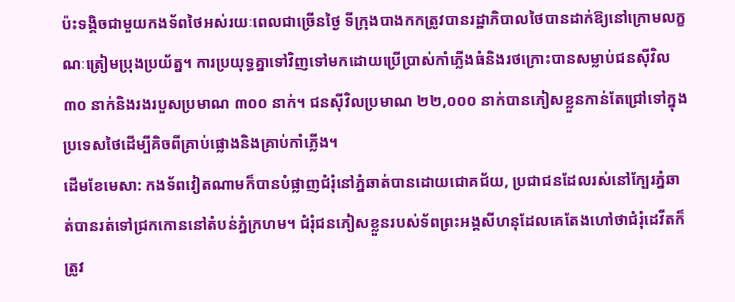ប៉ះទង្គិចជាមួយកងទ័ពថៃអស់រយៈពេលជាច្រើនថ្ងៃ ទីក្រុងបាងកកត្រូវបានរដ្ឋាភិបាលថៃបានដាក់ឱ្យនៅក្រោមលក្ខណៈត្រៀមប្រុងប្រយ័ត្ន។ ការប្រយុទ្ធគ្នាទៅវិញទៅមកដោយប្រើប្រាស់កាំភ្លើងធំនិងរថក្រោះបានសម្លាប់ជនស៊ីវិល ៣០ នាក់និងរងរបួសប្រមាណ ៣០០ នាក់។ ជនស៊ីវិលប្រមាណ ២២,០០០ នាក់បានភៀសខ្លួនកាន់តែជ្រៅទៅក្នុងប្រទេសថៃដើម្បីគិចពីគ្រាប់ផ្លោងនិងគ្រាប់កាំភ្លើង។
ដើមខែមេសា: កងទ័ពវៀតណាមក៏បានបំផ្លាញជំរុំនៅភ្នំឆាត់បានដោយជោគជ័យ, ប្រជាជនដែលរស់នៅក្បែរភ្នំឆាត់បានរត់ទៅជ្រកកោននៅតំបន់ភ្នំក្រហម។ ជំរុំជនភៀសខ្លួនរបស់ទ័ពព្រះអង្គសីហនុដែលគេតែងហៅថាជំរុំដេវីតក៏ត្រូវ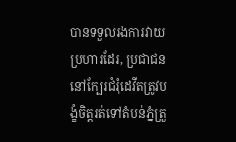បានទទួលរងការវាយប្រហារដែរ, ប្រជាជននៅក្បែរជំរុំដេវីតត្រូវបង្ខំចិត្តរត់ទៅតំបន់ភ្នំត្រួ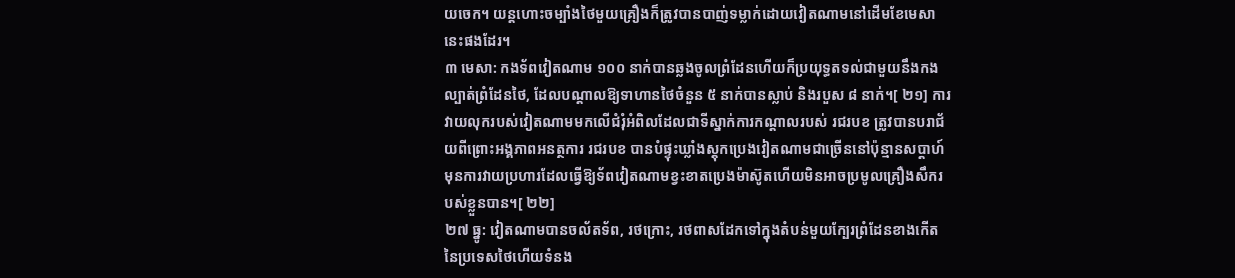យចេក។ យន្តហោះចម្បាំងថៃមួយគ្រឿងក៏ត្រូវបានបាញ់ទម្លាក់ដោយវៀតណាមនៅដើមខែមេសានេះផងដែរ។
៣ មេសា: កងទ័ពវៀតណាម ១០០ នាក់បានឆ្លងចូលព្រំដែនហើយក៏ប្រយុទ្ធតទល់ជាមួយនឹងកងល្បាត់ព្រំដែនថៃ, ដែលបណ្តាលឱ្យទាហានថៃចំនួន ៥ នាក់បានស្លាប់ និងរបួស ៨ នាក់។[ ២១] ការវាយលុករបស់វៀតណាមមកលើជំរុំអំពិលដែលជាទីស្នាក់ការកណ្តាលរបស់ រជរបខ ត្រូវបានបរាជ័យពីព្រោះអង្គភាពអនត្ថការ រជរបខ បានបំផ្ទុះឃ្លាំងស្តុកប្រេងវៀតណាមជាច្រើននៅប៉ុន្មានសប្តាហ៍មុនការវាយប្រហារដែលធ្វើឱ្យទ័ពវៀតណាមខ្វះខាតប្រេងម៉ាស៊ូតហើយមិនអាចប្រមូលគ្រឿងសឹករបស់ខ្លួនបាន។[ ២២]
២៧ ធ្នូ: វៀតណាមបានចល័តទ័ព, រថក្រោះ, រថពាសដែកទៅក្នុងតំបន់មួយក្បែរព្រំដែនខាងកើតនៃប្រទេសថៃហើយទំនង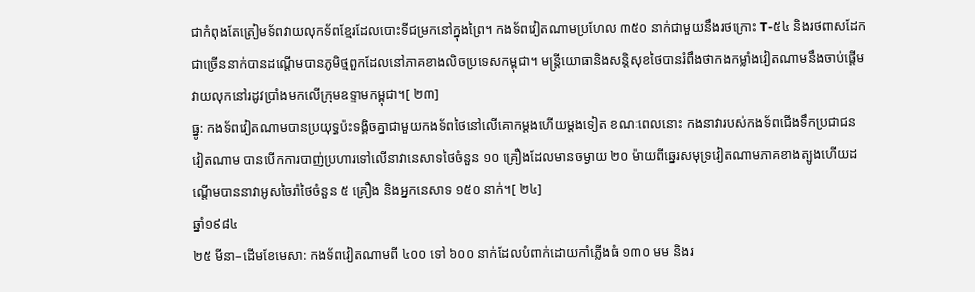ជាកំពុងតែត្រៀមទ័ពវាយលុកទ័ពខ្មែរដែលបោះទីជម្រកនៅក្នុងព្រៃ។ កងទ័ពវៀតណាមប្រហែល ៣៥០ នាក់ជាមួយនឹងរថក្រោះ T-៥៤ និងរថពាសដែកជាច្រើននាក់បានដណ្តើមបានភូមិថ្មពួកដែលនៅភាគខាងលិចប្រទេសកម្ពុជា។ មន្ត្រីយោធានិងសន្តិសុខថៃបានរំពឹងថាកងកម្លាំងវៀតណាមនឹងចាប់ផ្តើមវាយលុកនៅរដូវប្រាំងមកលើក្រុមឧទ្ទាមកម្ពុជា។[ ២៣]
ធ្នូ: កងទ័ពវៀតណាមបានប្រយុទ្ធប៉ះទង្គិចគ្នាជាមួយកងទ័ពថៃនៅលើគោកម្តងហើយម្តងទៀត ខណៈពេលនោះ កងនាវារបស់កងទ័ពជើងទឹកប្រជាជនវៀតណាម បានបើកការបាញ់ប្រហារទៅលើនាវានេសាទថៃចំនួន ១០ គ្រឿងដែលមានចម្ងាយ ២០ ម៉ាយពីឆ្នេរសមុទ្រវៀតណាមភាគខាងត្បូងហើយដណ្តើមបាននាវាអូសចៃរ៉ាថៃចំនួន ៥ គ្រឿង និងអ្នកនេសាទ ១៥០ នាក់។[ ២៤]
ឆ្នាំ១៩៨៤
២៥ មីនា–ដើមខែមេសា: កងទ័ពវៀតណាមពី ៤០០ ទៅ ៦០០ នាក់ដែលបំពាក់ដោយកាំភ្លើងធំ ១៣០ មម និងរ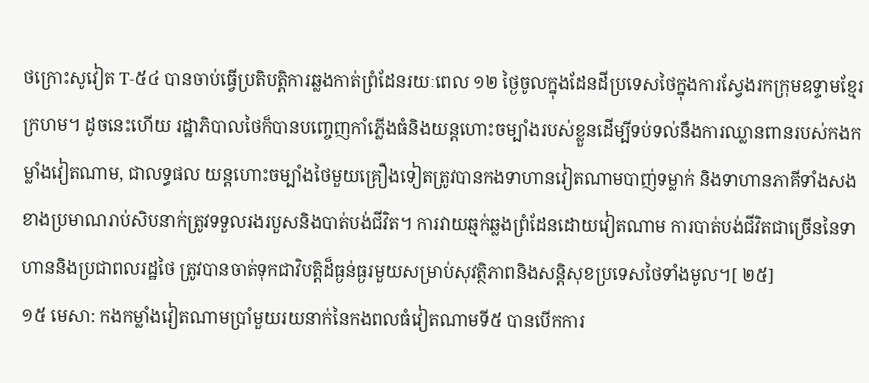ថក្រោះសូវៀត T-៥៤ បានចាប់ធ្វើប្រតិបត្តិការឆ្លងកាត់ព្រំដែនរយៈពេល ១២ ថ្ងៃចូលក្នុងដែនដីប្រទេសថៃក្នុងការស្វែងរកក្រុមឧទ្ទាមខ្មែរក្រហម។ ដូចនេះហើយ រដ្ឋាភិបាលថៃក៏បានបញ្ចេញកាំភ្លើងធំនិងយន្តហោះចម្បាំងរបស់ខ្លួនដើម្បីទប់ទល់នឹងការឈ្លានពានរបស់កងកម្លាំងវៀតណាម, ជាលទ្ធផល យន្តហោះចម្បាំងថៃមួយគ្រឿងទៀតត្រូវបានកងទាហានវៀតណាមបាញ់ទម្លាក់ និងទាហានភាគីទាំងសងខាងប្រមាណរាប់សិបនាក់ត្រូវទទួលរងរបួសនិងបាត់បង់ជីវិត។ ការវាយឆ្មក់ឆ្លងព្រំដែនដោយវៀតណាម ការបាត់បង់ជីវិតជាច្រើននៃទាហាននិងប្រជាពលរដ្ឋថៃ ត្រូវបានចាត់ទុកជាវិបត្តិដ៏ធ្ងន់ធ្ងរមួយសម្រាប់សុវត្ថិភាពនិងសន្តិសុខប្រទេសថៃទាំងមូល។[ ២៥]
១៥ មេសា: កងកម្លាំងវៀតណាមប្រាំមួយរយនាក់នៃកងពលធំវៀតណាមទី៥ បានបើកការ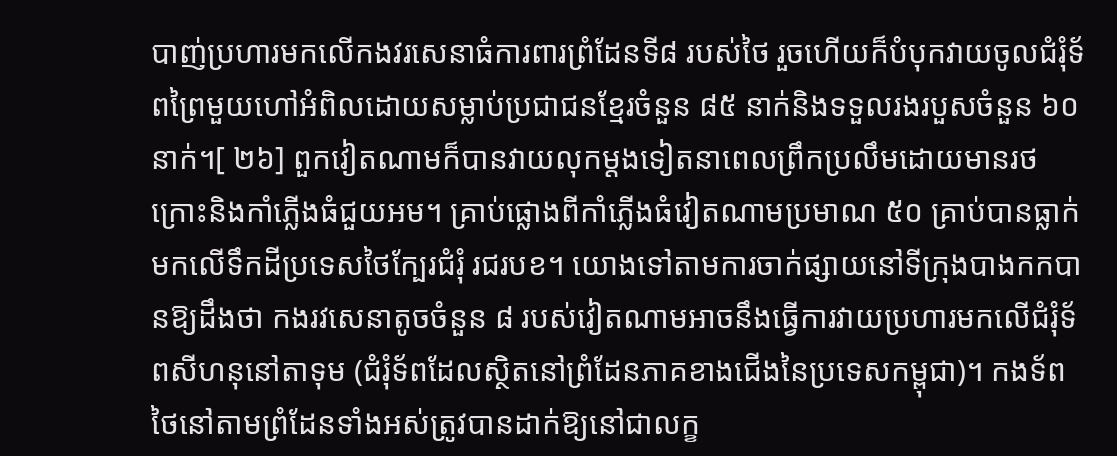បាញ់ប្រហារមកលើកងវរសេនាធំការពារព្រំដែនទី៨ របស់ថៃ រួចហើយក៏បំបុកវាយចូលជំរុំទ័ពព្រៃមួយហៅអំពិលដោយសម្លាប់ប្រជាជនខ្មែរចំនួន ៨៥ នាក់និងទទួលរងរបួសចំនួន ៦០ នាក់។[ ២៦] ពួកវៀតណាមក៏បានវាយលុកម្តងទៀតនាពេលព្រឹកប្រលឹមដោយមានរថក្រោះនិងកាំភ្លើងធំជួយអម។ គ្រាប់ផ្លោងពីកាំភ្លើងធំវៀតណាមប្រមាណ ៥០ គ្រាប់បានធ្លាក់មកលើទឹកដីប្រទេសថៃក្បែរជំរុំ រជរបខ។ យោងទៅតាមការចាក់ផ្សាយនៅទីក្រុងបាងកកបានឱ្យដឹងថា កងរវសេនាតូចចំនួន ៨ របស់វៀតណាមអាចនឹងធ្វើការវាយប្រហារមកលើជំរុំទ័ពសីហនុនៅតាទុម (ជំរុំទ័ពដែលស្ថិតនៅព្រំដែនភាគខាងជើងនៃប្រទេសកម្ពុជា)។ កងទ័ពថៃនៅតាមព្រំដែនទាំងអស់ត្រូវបានដាក់ឱ្យនៅជាលក្ខ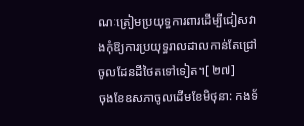ណៈត្រៀមប្រយុទ្ធការពារដើម្បីជៀសវាងកុំឱ្យការប្រយុទ្ធរាលដាលកាន់តែជ្រៅចូលដែនដីថៃតទៅទៀត។[ ២៧]
ចុងខែឧសភាចូលដើមខែមិថុនា: កងទ័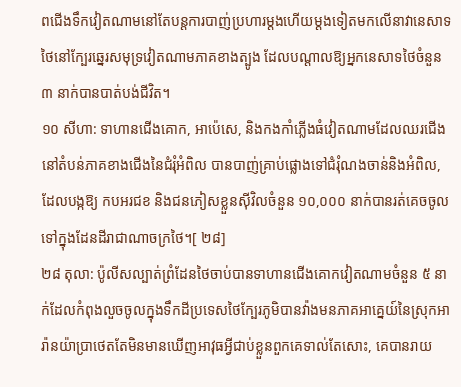ពជើងទឹកវៀតណាមនៅតែបន្តការបាញ់ប្រហារម្តងហើយម្តងទៀតមកលើនាវានេសាទថៃនៅក្បែរឆ្នេរសមុទ្រវៀតណាមភាគខាងត្បូង ដែលបណ្តាលឱ្យអ្នកនេសាទថៃចំនួន ៣ នាក់បានបាត់បង់ជីវិត។
១០ សីហា: ទាហានជើងគោក, អាប៉េសេ, និងកងកាំភ្លើងធំវៀតណាមដែលឈរជើងនៅតំបន់ភាគខាងជើងនៃជំរុំអំពិល បានបាញ់គ្រាប់ផ្លោងទៅជំរុំណងចាន់និងអំពិល, ដែលបង្កឱ្យ កបអរជខ និងជនភៀសខ្លួនស៊ីវិលចំនួន ១០,០០០ នាក់បានរត់គេចចូលទៅក្នុងដែនដីរាជាណាចក្រថៃ។[ ២៨]
២៨ តុលា: ប៉ូលីសល្បាត់ព្រំដែនថៃចាប់បានទាហានជើងគោកវៀតណាមចំនួន ៥ នាក់ដែលកំពុងលួចចូលក្នុងទឹកដីប្រទេសថៃក្បែរភូមិបានវ៉ាងមនភាគអាគ្នេយ៍នៃស្រុកអារ៉ានយ៉ាប្រាថេតតែមិនមានឃើញអាវុធអ្វីជាប់ខ្លួនពួកគេទាល់តែសោះ, គេបានរាយ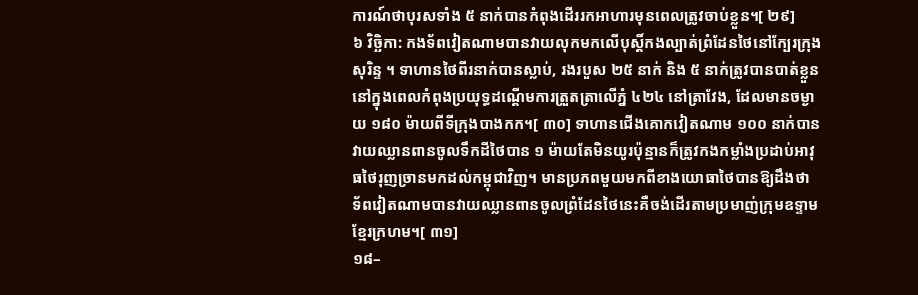ការណ៍ថាបុរសទាំង ៥ នាក់បានកំពុងដើររកអាហារមុនពេលត្រូវចាប់ខ្លួន។[ ២៩]
៦ វិច្ឆិកា: កងទ័ពវៀតណាមបានវាយលុកមកលើបុស្តិ៍កងល្បាត់ព្រំដែនថៃនៅក្បែរក្រុងសុរិន្ទ ។ ទាហានថៃពីរនាក់បានស្លាប់, រងរបួស ២៥ នាក់ និង ៥ នាក់ត្រូវបានបាត់ខ្លួននៅក្នុងពេលកំពុងប្រយុទ្ធដណ្តើមការត្រួតត្រាលើភ្នំ ៤២៤ នៅត្រាវែង, ដែលមានចម្ងាយ ១៨០ ម៉ាយពីទីក្រុងបាងកក។[ ៣០] ទាហានជើងគោកវៀតណាម ១០០ នាក់បានវាយឈ្លានពានចូលទឹកដីថៃបាន ១ ម៉ាយតែមិនយូរប៉ុន្មានក៏ត្រូវកងកម្លាំងប្រដាប់អាវុធថៃរុញច្រានមកដល់កម្ពុជាវិញ។ មានប្រភពមួយមកពីខាងយោធាថៃបានឱ្យដឹងថា ទ័ពវៀតណាមបានវាយឈ្លានពានចូលព្រំដែនថៃនេះគឺចង់ដើរតាមប្រមាញ់ក្រុមឧទ្ទាមខ្មែរក្រហម។[ ៣១]
១៨–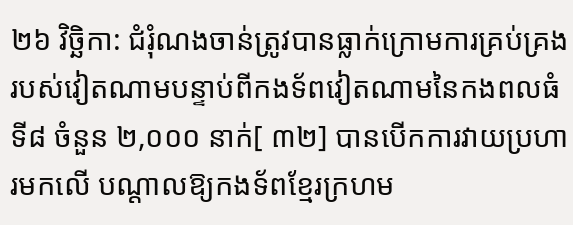២៦ វិច្ឆិកា: ជំរុំណងចាន់ត្រូវបានធ្លាក់ក្រោមការគ្រប់គ្រងរបស់វៀតណាមបន្ទាប់ពីកងទ័ពវៀតណាមនៃកងពលធំទី៨ ចំនួន ២,០០០ នាក់[ ៣២] បានបើកការវាយប្រហារមកលើ បណ្តាលឱ្យកងទ័ពខ្មែរក្រហម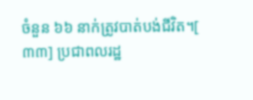ចំនួន ៦៦ នាក់ត្រូវបាត់បង់ជីវិត។[ ៣៣] ប្រជាពលរដ្ឋ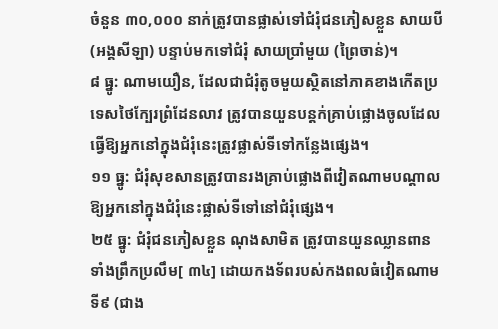ចំនួន ៣០,០០០ នាក់ត្រូវបានផ្លាស់ទៅជំរុំជនភៀសខ្លួន សាយបី (អង្គសីឡា) បន្ទាប់មកទៅជំរុំ សាយប្រាំមួយ (ព្រៃចាន់)។
៨ ធ្នូ: ណាមយឿន, ដែលជាជំរុំតូចមួយស្ថិតនៅភាគខាងកើតប្រទេសថៃក្បែរព្រំដែនលាវ ត្រូវបានយួនបន្តក់គ្រាប់ផ្លោងចូលដែលធ្វើឱ្យអ្នកនៅក្នុងជំរុំនេះត្រូវផ្លាស់ទីទៅកន្លែងផ្សេង។
១១ ធ្នូ: ជំរុំសុខសានត្រូវបានរងគ្រាប់ផ្លោងពីវៀតណាមបណ្តាលឱ្យអ្នកនៅក្នុងជំរុំនេះផ្លាស់ទីទៅនៅជំរុំផ្សេង។
២៥ ធ្នូ: ជំរុំជនភៀសខ្លួន ណុងសាមិត ត្រូវបានយួនឈ្លានពានទាំងព្រឹកប្រលឹម[ ៣៤] ដោយកងទ័ពរបស់កងពលធំវៀតណាមទី៩ (ជាង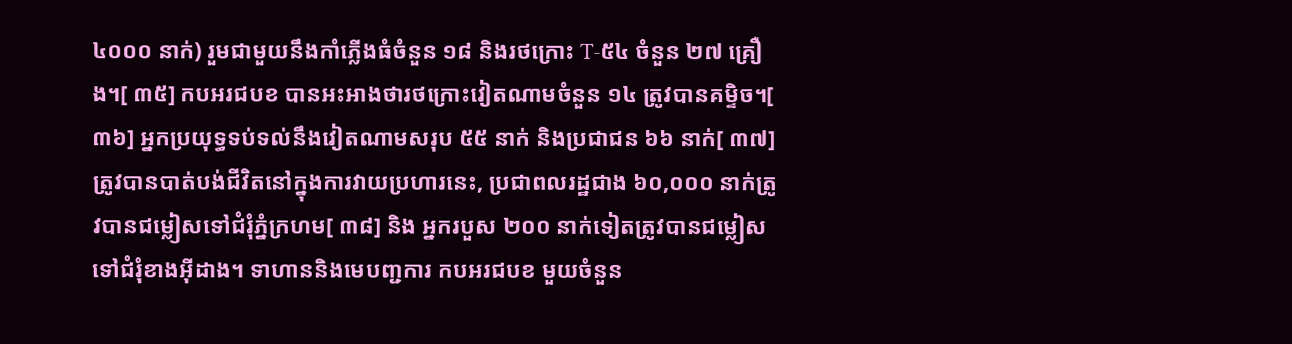៤០០០ នាក់) រួមជាមួយនឹងកាំភ្លើងធំចំនួន ១៨ និងរថក្រោះ T-៥៤ ចំនួន ២៧ គ្រឿង។[ ៣៥] កបអរជបខ បានអះអាងថារថក្រោះវៀតណាមចំនួន ១៤ ត្រូវបានគម្ទិច។[ ៣៦] អ្នកប្រយុទ្ធទប់ទល់នឹងវៀតណាមសរុប ៥៥ នាក់ និងប្រជាជន ៦៦ នាក់[ ៣៧] ត្រូវបានបាត់បង់ជីវិតនៅក្នុងការវាយប្រហារនេះ, ប្រជាពលរដ្ឋជាង ៦០,០០០ នាក់ត្រូវបានជម្លៀសទៅជំរុំភ្នំក្រហម[ ៣៨] និង អ្នករបួស ២០០ នាក់ទៀតត្រូវបានជម្លៀសទៅជំរុំខាងអ៊ីដាង។ ទាហាននិងមេបញ្ជការ កបអរជបខ មួយចំនួន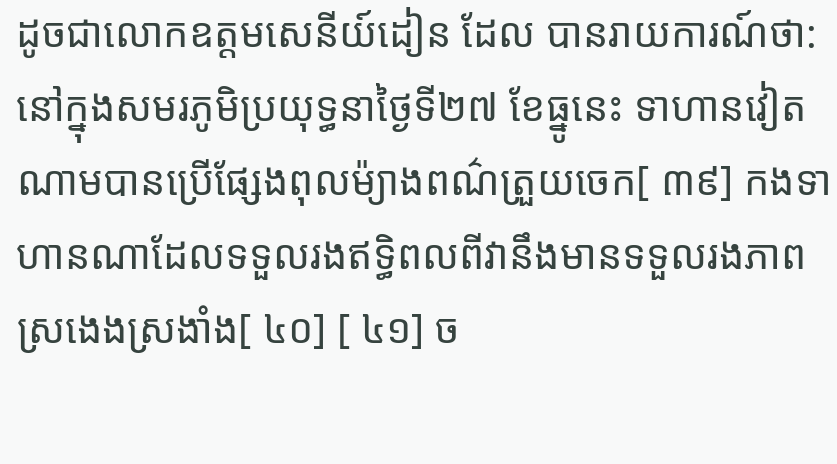ដូចជាលោកឧត្តមសេនីយ៍ដៀន ដែល បានរាយការណ៍ថា: នៅក្នុងសមរភូមិប្រយុទ្ធនាថ្ងៃទី២៧ ខែធ្នូនេះ ទាហានវៀតណាមបានប្រើផ្សែងពុលម៉្យាងពណ៌ត្រួយចេក[ ៣៩] កងទាហានណាដែលទទួលរងឥទ្ធិពលពីវានឹងមានទទួលរងភាពស្រងេងស្រងាំង[ ៤០] [ ៤១] ច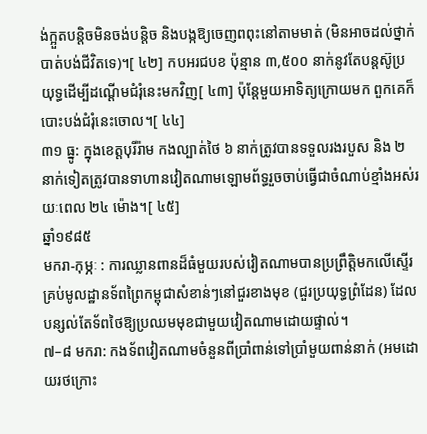ង់ក្អួតបន្តិចមិនចង់បន្តិច និងបង្កឱ្យចេញពពុះនៅតាមមាត់ (មិនអាចដល់ថ្នាក់បាត់បង់ជីវិតទេ)។[ ៤២] កបអរជបខ ប៉ុន្មាន ៣,៥០០ នាក់នូវតែបន្តស៊ូប្រយុទ្ធដើម្បីដណ្តើមជំរុំនេះមកវិញ[ ៤៣] ប៉ុន្តែមួយអាទិត្យក្រោយមក ពួកគេក៏បោះបង់ជំរុំនេះចោល។[ ៤៤]
៣១ ធ្នូ: ក្នុងខេត្តបុរីរ៉ាម កងល្បាត់ថៃ ៦ នាក់ត្រូវបានទទួលរងរបួស និង ២ នាក់ទៀតត្រូវបានទាហានវៀតណាមឡោមព័ទ្ធរួចចាប់ធ្វើជាចំណាប់ខ្មាំងអស់រយៈពេល ២៤ ម៉ោង។[ ៤៥]
ឆ្នាំ១៩៨៥
មករា-កុម្ភៈ : ការឈ្លានពានដ៏ធំមួយរបស់វៀតណាមបានប្រព្រឹត្តិមកលើស្ទើរគ្រប់មូលដ្ឋានទ័ពព្រៃកម្ពុជាសំខាន់ៗនៅជួរខាងមុខ (ជួរប្រយុទ្ធព្រំដែន) ដែលបន្សល់តែទ័ពថៃឱ្យប្រឈមមុខជាមួយវៀតណាមដោយផ្ទាល់។
៧–៨ មករា: កងទ័ពវៀតណាមចំនួនពីប្រាំពាន់ទៅប្រាំមួយពាន់នាក់ (អមដោយរថក្រោះ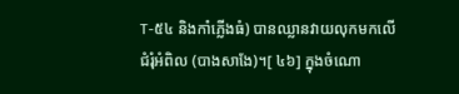T-៥៤ និងកាំភ្លើងធំ) បានឈ្លានវាយលុកមកលើជំរុំអំពិល (បាងសាងែ)។[ ៤៦] ក្នុងចំណោ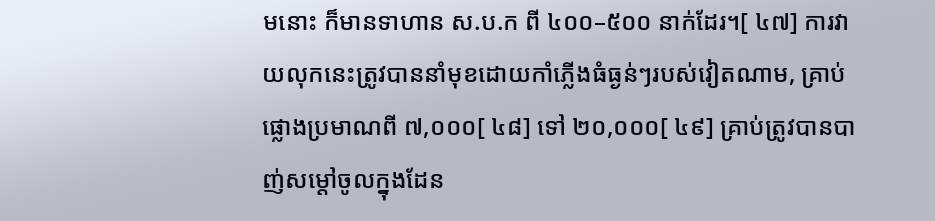មនោះ ក៏មានទាហាន ស.ប.ក ពី ៤០០–៥០០ នាក់ដែរ។[ ៤៧] ការវាយលុកនេះត្រូវបាននាំមុខដោយកាំភ្លើងធំធ្ងន់ៗរបស់វៀតណាម, គ្រាប់ផ្លោងប្រមាណពី ៧,០០០[ ៤៨] ទៅ ២០,០០០[ ៤៩] គ្រាប់ត្រូវបានបាញ់សម្តៅចូលក្នុងដែន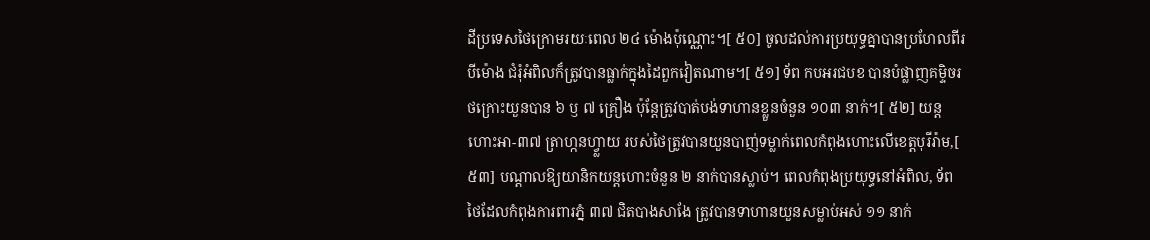ដីប្រទេសថៃក្រោមរយៈពេល ២៤ ម៉ោងប៉ុណ្ណោះ។[ ៥០] ចូលដល់ការប្រយុទ្ធគ្នាបានប្រហែលពីរបីម៉ោង ជំរុំអំពិលក៏ត្រូវបានធ្លាក់ក្នុងដៃពួកវៀតណាម។[ ៥១] ទ័ព កបអរជបខ បានបំផ្លាញគម្ទិចរថក្រោះយួនបាន ៦ ឫ ៧ គ្រឿង ប៉ុន្តែត្រូវបាត់បង់ទាហានខ្លួនចំនួន ១០៣ នាក់។[ ៥២] យន្តហោះអា-៣៧ ត្រាហ្កនហ្វ្លាយ របស់ថៃត្រូវបានយួនបាញ់ទម្លាក់ពេលកំពុងហោះលើខេត្តបុរីរ៉ាម,[ ៥៣] បណ្តាលឱ្យយានិកយន្តហោះចំនួន ២ នាក់បានស្លាប់។ ពេលកំពុងប្រយុទ្ធនៅអំពិល, ទ័ពថៃដែលកំពុងការពារភ្នំ ៣៧ ជិតបាងសាងែ ត្រូវបានទាហានយួនសម្លាប់អស់ ១១ នាក់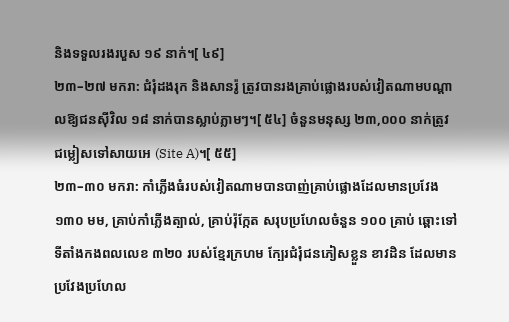និងទទួលរងរបួស ១៩ នាក់។[ ៤៩]
២៣–២៧ មករា: ជំរុំដងរុក និងសានរ៉ូ ត្រូវបានរងគ្រាប់ផ្លោងរបស់វៀតណាមបណ្តាលឱ្យជនស៊ីវិល ១៨ នាក់បានស្លាប់ភ្លាមៗ។[ ៥៤] ចំនួនមនុស្ស ២៣,០០០ នាក់ត្រូវជម្លៀសទៅសាយអេ (Site A)។[ ៥៥]
២៣–៣០ មករា: កាំភ្លើងធំរបស់វៀតណាមបានបាញ់គ្រាប់ផ្លោងដែលមានប្រវែង ១៣០ មម, គ្រាប់កាំភ្លើងត្បាល់, គ្រាប់រ៉ុក្កែត សរុបប្រហែលចំនួន ១០០ គ្រាប់ ឆ្ពោះទៅទីតាំងកងពលលេខ ៣២០ របស់ខ្មែរក្រហម ក្បែរជំរុំជនភៀសខ្លួន ខាវដិន ដែលមានប្រវែងប្រហែល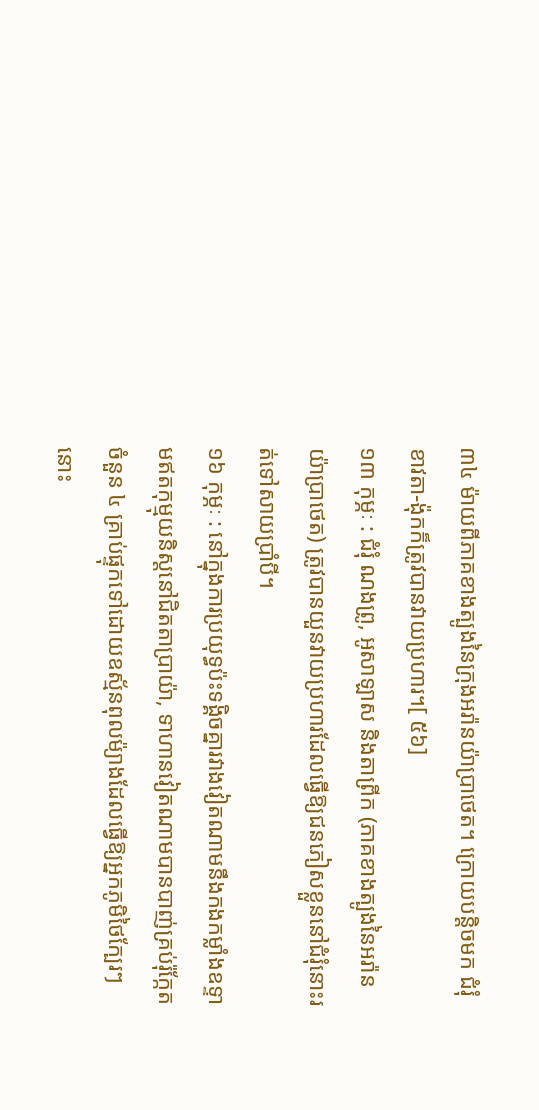៣៤ ម៉ាយពីភាគខាងត្បូងនៃក្រុងអរ៉ានយ៉ាប្រាថេត។ ក្រោយបន្តិចមក ជំរុំខាវតា-ង៉ុកក៏ត្រូវបានវាយប្រហារ។[ ៥៦]
១៣ កុម្ភៈ : ជំរុំ ណងព្រូ, អូសាឡាស និងតាព្រីក (ភាគខាងត្បូងនៃអរ៉ានយ៉ាប្រាថេត) ត្រូវបានយួនវាយប្រហារដែលធ្វើឱ្យជនភៀសខ្លួននៅជំរុំនោះរត់ទៅសាយប្រាំបី។
១៦ កុម្ភៈ : នៅក្នុងការប្រយុទ្ធប៉ះទង្គិចគ្នារវាងវៀតណាមនឹងកងកម្លាំងឧទ្ទាមឥតកុម្មុយនិស្តនៅជិតតាប្រាយ៉ា, ទាហានវៀតណាមបានបាញ់គ្រប់រ៉ុក្កែតចំនួន ៤ គ្រាប់ផ្ទុកទៅដោយឧស្ម័នពុលម៉្យាងដែលធ្វើឱ្យអ្នកភូមិថៃក្បែរៗនោះ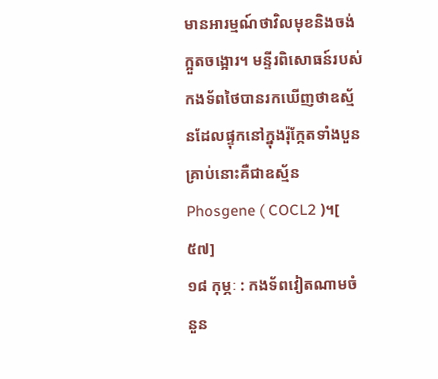មានអារម្មណ៍ថាវិលមុខនិងចង់ក្អួតចង្អោរ។ មន្ទីរពិសោធន៍របស់កងទ័ពថៃបានរកឃើញថាឧស្ម័នដែលផ្ទុកនៅក្នុងរ៉ុក្កែតទាំងបួនគ្រាប់នោះគឺជាឧស្ម័ន Phosgene ( COCL2 )។[ ៥៧]
១៨ កុម្ភៈ : កងទ័ពវៀតណាមចំនួន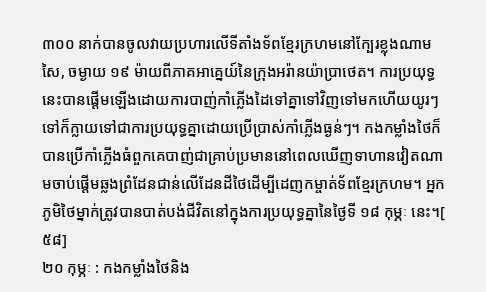៣០០ នាក់បានចូលវាយប្រហារលើទីតាំងទ័ពខ្មែរក្រហមនៅក្បែរខ្លុងណាមសៃ, ចម្ងាយ ១៩ ម៉ាយពីភាគអាគ្នេយ៍នៃក្រុងអរ៉ានយ៉ាប្រាថេត។ ការប្រយុទ្ធនេះបានផ្តើមឡើងដោយការបាញ់កាំភ្លើងដៃទៅគ្នាទៅវិញទៅមកហើយយូរៗទៅក៏ក្លាយទៅជាការប្រយុទ្ធគ្នាដោយប្រើប្រាស់កាំភ្លើងធ្ងន់ៗ។ កងកម្លាំងថៃក៏បានប្រើកាំភ្លើងធំពួកគេបាញ់ជាគ្រាប់ប្រមាននៅពេលឃើញទាហានវៀតណាមចាប់ផ្តើមឆ្លងព្រំដែនជាន់លើដែនដីថៃដើម្បីដេញកម្ចាត់ទ័ពខ្មែរក្រហម។ អ្នកភូមិថៃម្នាក់ត្រូវបានបាត់បង់ជីវិតនៅក្នុងការប្រយុទ្ធគ្នានៃថ្ងៃទី ១៨ កុម្ភៈ នេះ។[ ៥៨]
២០ កុម្ភៈ : កងកម្លាំងថៃនិង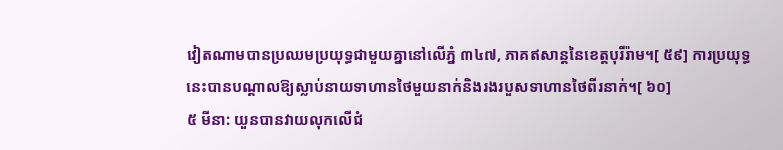វៀតណាមបានប្រឈមប្រយុទ្ធជាមួយគ្នានៅលើភ្នំ ៣៤៧, ភាគឥសាន្តនៃខេត្តបុរីរ៉ាម។[ ៥៩] ការប្រយុទ្ធនេះបានបណ្តាលឱ្យស្លាប់នាយទាហានថៃមួយនាក់និងរងរបួសទាហានថៃពីរនាក់។[ ៦០]
៥ មីនា: យួនបានវាយលុកលើជំ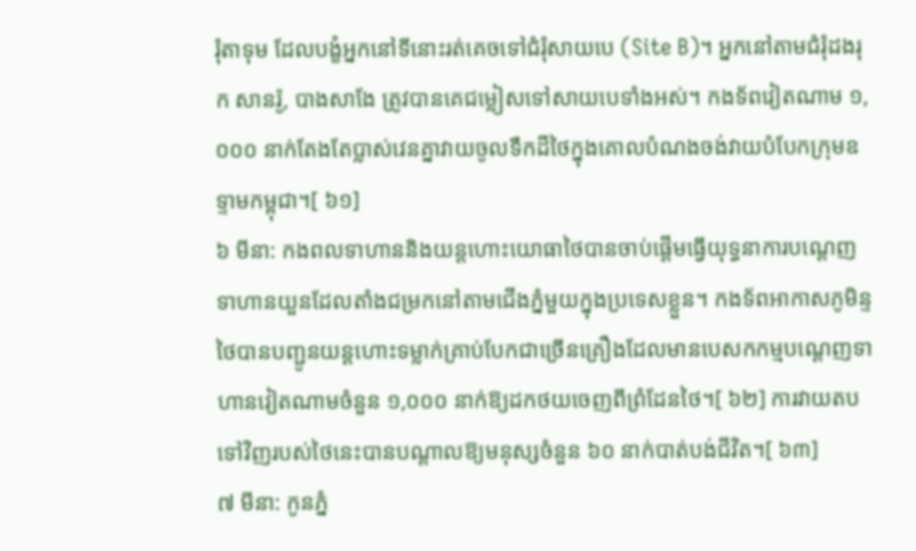រុំតាទុម ដែលបង្ខំអ្នកនៅទីនោះរត់គេចទៅជំរុំសាយបេ (Site B)។ អ្នកនៅតាមជំរុំដងរុក សានរ៉ូ, បាងសាងែ ត្រូវបានគេជម្លៀសទៅសាយបេទាំងអស់។ កងទ័ពវៀតណាម ១,០០០ នាក់តែងតែប្លាស់វេនគ្នាវាយចូលទឹកដីថៃក្នុងគោលបំណងចង់វាយបំបែកក្រុមឧទ្ទាមកម្ពុជា។[ ៦១]
៦ មីនា: កងពលទាហាននិងយន្តហោះយោធាថៃបានចាប់ផ្តើមធ្វើយុទ្ធនាការបណ្តេញទាហានយួនដែលតាំងជម្រកនៅតាមជើងភ្នំមួយក្នុងប្រទេសខ្លួន។ កងទ័ពអាកាសភូមិន្ទថៃបានបញ្ជូនយន្តហោះទម្លាក់គ្រាប់បែកជាច្រើនគ្រឿងដែលមានបេសកកម្មបណ្តេញទាហានវៀតណាមចំនួន ១,០០០ នាក់ឱ្យដកថយចេញពីព្រំដែនថៃ។[ ៦២] ការវាយតបទៅវិញរបស់ថៃនេះបានបណ្តាលឱ្យមនុស្សចំនួន ៦០ នាក់បាត់បង់ជីវិត។[ ៦៣]
៧ មីនា: កូនភ្នំ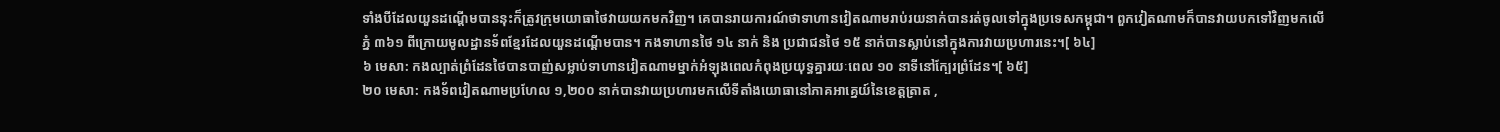ទាំងបីដែលយួនដណ្តើមបាននុះក៏ត្រូវក្រុមយោធាថៃវាយយកមកវិញ។ គេបានរាយការណ៍ថាទាហានវៀតណាមរាប់រយនាក់បានរត់ចូលទៅក្នុងប្រទេសកម្ពុជា។ ពួកវៀតណាមក៏បានវាយបកទៅវិញមកលើភ្នំ ៣៦១ ពីក្រោយមូលដ្ឋានទ័ពខ្មែរដែលយួនដណ្តើមបាន។ កងទាហានថៃ ១៤ នាក់ និង ប្រជាជនថៃ ១៥ នាក់បានស្លាប់នៅក្នុងការវាយប្រហារនេះ។[ ៦៤]
៦ មេសា: កងល្បាត់ព្រំដែនថៃបានបាញ់សម្លាប់ទាហានវៀតណាមម្នាក់អំឡុងពេលកំពុងប្រយុទ្ធគ្នារយៈពេល ១០ នាទីនៅក្បែរព្រំដែន។[ ៦៥]
២០ មេសា: កងទ័ពវៀតណាមប្រហែល ១,២០០ នាក់បានវាយប្រហារមកលើទីតាំងយោធានៅភាគអាគ្នេយ៍នៃខេត្តត្រាត ,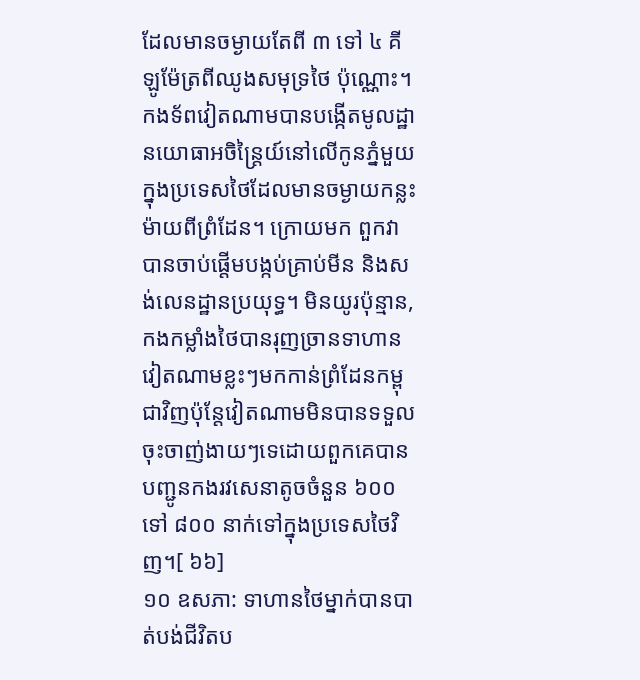ដែលមានចម្ងាយតែពី ៣ ទៅ ៤ គីឡូម៉ែត្រពីឈូងសមុទ្រថៃ ប៉ុណ្ណោះ។ កងទ័ពវៀតណាមបានបង្កើតមូលដ្ឋានយោធាអចិន្ត្រៃយ៍នៅលើកូនភ្នំមួយក្នុងប្រទេសថៃដែលមានចម្ងាយកន្លះម៉ាយពីព្រំដែន។ ក្រោយមក ពួកវាបានចាប់ផ្តើមបង្កប់គ្រាប់មីន និងសង់លេនដ្ឋានប្រយុទ្ធ។ មិនយូរប៉ុន្មាន, កងកម្លាំងថៃបានរុញច្រានទាហានវៀតណាមខ្លះៗមកកាន់ព្រំដែនកម្ពុជាវិញប៉ុន្តែវៀតណាមមិនបានទទួលចុះចាញ់ងាយៗទេដោយពួកគេបានបញ្ជូនកងរវសេនាតូចចំនួន ៦០០ ទៅ ៨០០ នាក់ទៅក្នុងប្រទេសថៃវិញ។[ ៦៦]
១០ ឧសភា: ទាហានថៃម្នាក់បានបាត់បង់ជីវិតប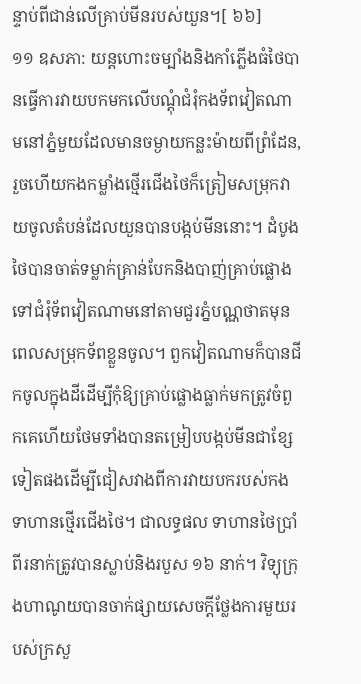ន្ទាប់ពីជាន់លើគ្រាប់មីនរបស់យួន។[ ៦៦]
១១ ឧសភា: យន្តហោះចម្បាំងនិងកាំភ្លើងធំថៃបានធ្វើការវាយបកមកលើបណ្តុំជំរុំកងទ័ពវៀតណាមនៅភ្នំមួយដែលមានចម្ងាយកន្លះម៉ាយពីព្រំដែន, រួចហើយកងកម្លាំងថ្មើរជើងថៃក៏ត្រៀមសម្រុកវាយចូលតំបន់ដែលយួនបានបង្កប់មីននោះ។ ដំបូងថៃបានចាត់ទម្លាក់គ្រាន់បែកនិងបាញ់គ្រាប់ផ្លោងទៅជំរុំទ័ពវៀតណាមនៅតាមជួរភ្នំបណ្ណថាតមុនពេលសម្រុកទ័ពខ្លួនចូល។ ពួកវៀតណាមក៏បានជីកចូលក្នុងដីដើម្បីកុំឱ្យគ្រាប់ផ្លោងធ្លាក់មកត្រូវចំពួកគេហើយថែមទាំងបានតម្រៀបបង្កប់មីនជាខ្សែទៀតផងដើម្បីជៀសវាងពីការវាយបករបស់កងទាហានថ្មើរជើងថៃ។ ជាលទ្ធផល ទាហានថៃប្រាំពីរនាក់ត្រូវបានស្លាប់និងរបួស ១៦ នាក់។ វិទ្យុក្រុងហាណូយបានចាក់ផ្សាយសេចក្តីថ្លែងការមួយរបស់ក្រសួ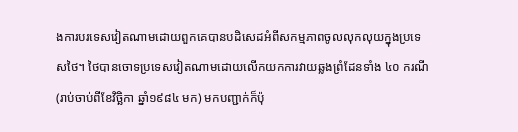ងការបរទេសវៀតណាមដោយពួកគេបានបដិសេដអំពីសកម្មភាពចូលលុកលុយក្នុងប្រទេសថៃ។ ថៃបានចោទប្រទេសវៀតណាមដោយលើកយកការវាយឆ្លងព្រំដែនទាំង ៤០ ករណី (រាប់ចាប់ពីខែវិច្ឆិកា ឆ្នាំ១៩៨៤ មក) មកបញ្ជាក់ក៏ប៉ុ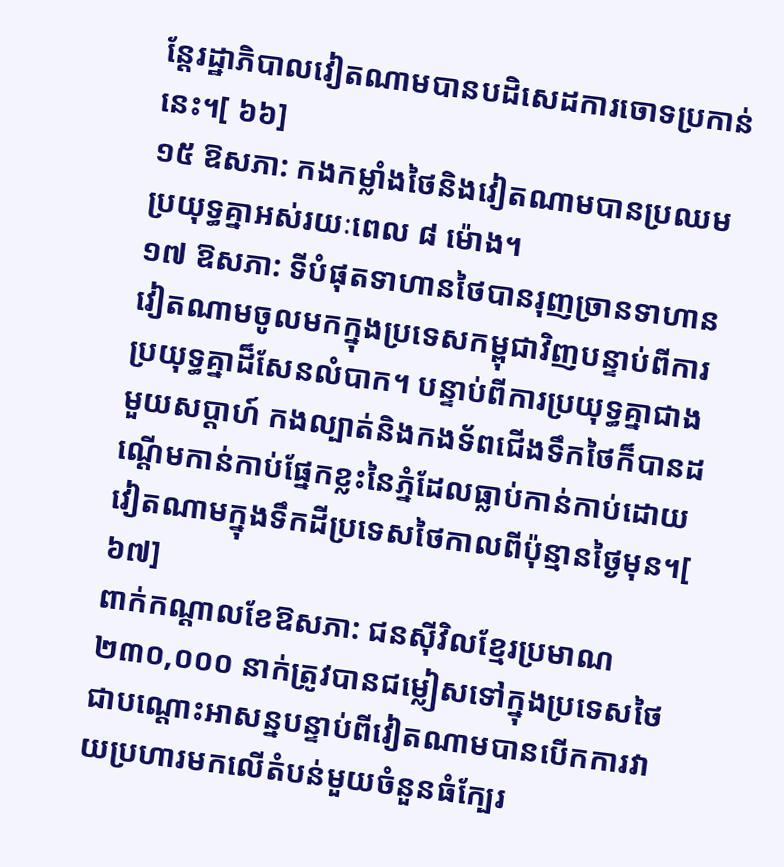ន្តែរដ្ឋាភិបាលវៀតណាមបានបដិសេដការចោទប្រកាន់នេះ។[ ៦៦]
១៥ ឱសភា: កងកម្លាំងថៃនិងវៀតណាមបានប្រឈមប្រយុទ្ធគ្នាអស់រយៈពេល ៨ ម៉ោង។
១៧ ឱសភា: ទីបំផុតទាហានថៃបានរុញច្រានទាហានវៀតណាមចូលមកក្នុងប្រទេសកម្ពុជាវិញបន្ទាប់ពីការប្រយុទ្ធគ្នាដ៏សែនលំបាក។ បន្ទាប់ពីការប្រយុទ្ធគ្នាជាងមួយសប្តាហ៍ កងល្បាត់និងកងទ័ពជើងទឹកថៃក៏បានដណ្តើមកាន់កាប់ផ្នែកខ្លះនៃភ្នំដែលធ្លាប់កាន់កាប់ដោយវៀតណាមក្នុងទឹកដីប្រទេសថៃកាលពីប៉ុន្មានថ្ងៃមុន។[ ៦៧]
ពាក់កណ្តាលខែឱសភា: ជនស៊ីវិលខ្មែរប្រមាណ ២៣០,០០០ នាក់ត្រូវបានជម្លៀសទៅក្នុងប្រទេសថៃជាបណ្តោះអាសន្នបន្ទាប់ពីវៀតណាមបានបើកការវាយប្រហារមកលើតំបន់មួយចំនួនធំក្បែរ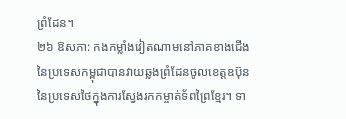ព្រំដែន។
២៦ ឱសភា: កងកម្លាំងវៀតណាមនៅភាគខាងជើងនៃប្រទេសកម្ពុជាបានវាយឆ្លងព្រំដែនចូលខេត្តឧប៊ុន នៃប្រទេសថៃក្នុងការស្វែងរកកម្ចាត់ទ័ពព្រៃខ្មែរ។ ទា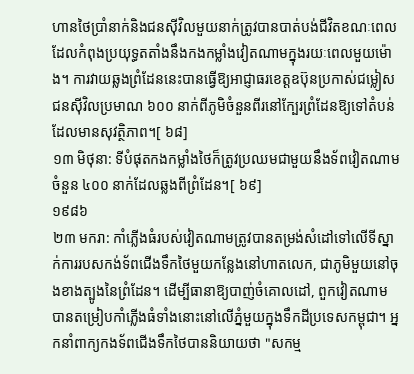ហានថៃប្រាំនាក់និងជនស៊ីវិលមួយនាក់ត្រូវបានបាត់បង់ជីវិតខណៈពេលដែលកំពុងប្រយុទ្ធតតាំងនឹងកងកម្លាំងវៀតណាមក្នុងរយៈពេលមួយម៉ោង។ ការវាយឆ្លងព្រំដែននេះបានធ្វើឱ្យអាជ្ញាធរខេត្តឧប៊ុនប្រកាស់ជម្លៀសជនស៊ីវិលប្រមាណ ៦០០ នាក់ពីភូមិចំនួនពីរនៅក្បែរព្រំដែនឱ្យទៅតំបន់ដែលមានសុវត្ថិភាព។[ ៦៨]
១៣ មិថុនា: ទីបំផុតកងកម្លាំងថៃក៏ត្រូវប្រឈមជាមួយនឹងទ័ពវៀតណាមចំនួន ៤០០ នាក់ដែលឆ្លងពីព្រំដែន។[ ៦៩]
១៩៨៦
២៣ មករា: កាំភ្លើងធំរបស់វៀតណាមត្រូវបានតម្រង់សំដៅទៅលើទីស្នាក់ការរបសកង់ទ័ពជើងទឹកថៃមួយកន្លែងនៅហាតលេក, ជាភូមិមួយនៅចុងខាងត្បូងនៃព្រំដែន។ ដើម្បីធានាឱ្យបាញ់ចំគោលដៅ, ពួកវៀតណាមបានតម្រៀបកាំភ្លើងធំទាំងនោះនៅលើភ្នំមួយក្នុងទឹកដីប្រទេសកម្ពុជា។ អ្នកនាំពាក្យកងទ័ពជើងទឹកថៃបាននិយាយថា "សកម្ម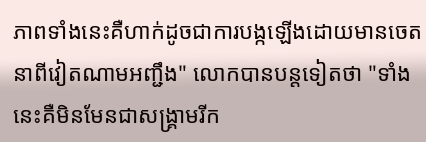ភាពទាំងនេះគឺហាក់ដូចជាការបង្កឡើងដោយមានចេតនាពីវៀតណាមអញ្ជឹង" លោកបានបន្តទៀតថា "ទាំងនេះគឺមិនមែនជាសង្គ្រាមរីក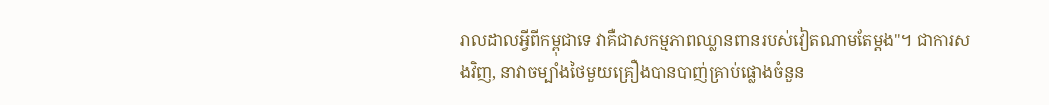រាលដាលអ្វីពីកម្ពុជាទេ វាគឺជាសកម្មភាពឈ្លានពានរបស់វៀតណាមតែម្តង"។ ជាការសងវិញ, នាវាចម្បាំងថៃមួយគ្រឿងបានបាញ់គ្រាប់ផ្លោងចំនួន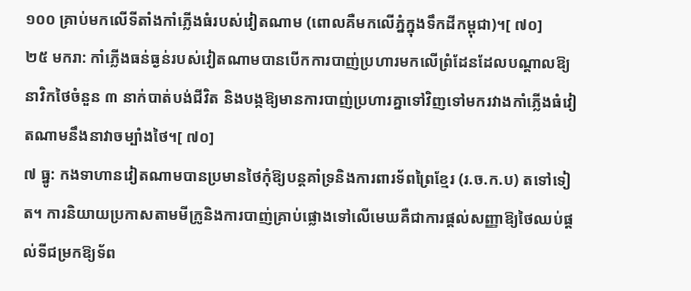១០០ គ្រាប់មកលើទីតាំងកាំភ្លើងធំរបស់វៀតណាម (ពោលគឺមកលើភ្នំក្នុងទឹកដីកម្ពុជា)។[ ៧០]
២៥ មករា: កាំភ្លើងធន់ធ្ងន់របស់វៀតណាមបានបើកការបាញ់ប្រហារមកលើព្រំដែនដែលបណ្តាលឱ្យនាវិកថៃចំនួន ៣ នាក់បាត់បង់ជីវិត និងបង្កឱ្យមានការបាញ់ប្រហារគ្នាទៅវិញទៅមករវាងកាំភ្លើងធំវៀតណាមនឹងនាវាចម្បាំងថៃ។[ ៧០]
៧ ធ្នូ: កងទាហានវៀតណាមបានប្រមានថៃកុំឱ្យបន្តគាំទ្រនិងការពារទ័ពព្រៃខ្មែរ (រ.ច.ក.ប) តទៅទៀត។ ការនិយាយប្រកាសតាមមីក្រូនិងការបាញ់គ្រាប់ផ្លោងទៅលើមេឃគឺជាការផ្តល់សញ្ញាឱ្យថៃឈប់ផ្តល់ទីជម្រកឱ្យទ័ព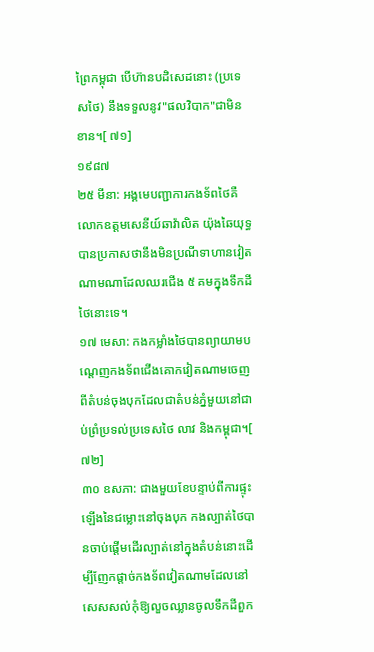ព្រៃកម្ពុជា បើហ៊ានបដិសេដនោះ (ប្រទេសថៃ) នឹងទទួលនូវ"ផលវិបាក"ជាមិនខាន។[ ៧១]
១៩៨៧
២៥ មីនា: អង្គមេបញ្ជាការកងទ័ពថៃគឺលោកឧត្តមសេនីយ៍ឆាវ៉ាលិត យ៉ុងឆៃយុទ្ធ បានប្រកាសថានឹងមិនប្រណីទាហានវៀតណាមណាដែលឈរជើង ៥ គមក្នុងទឹកដីថៃនោះទេ។
១៧ មេសា: កងកម្លាំងថៃបានព្យាយាមបណ្តេញកងទ័ពជើងគោកវៀតណាមចេញពីតំបន់ចុងបុកដែលជាតំបន់ភ្នំមួយនៅជាប់ព្រំប្រទល់ប្រទេសថៃ លាវ និងកម្ពុជា។[ ៧២]
៣០ ឧសភា: ជាងមួយខែបន្ទាប់ពីការផ្ទុះឡើងនៃជម្លោះនៅចុងបុក កងល្បាត់ថៃបានចាប់ផ្តើមដើរល្បាត់នៅក្នុងតំបន់នោះដើម្បីញែកផ្តាច់កងទ័ពវៀតណាមដែលនៅសេសសល់កុំឱ្យលួចឈ្លានចូលទឹកដីពួក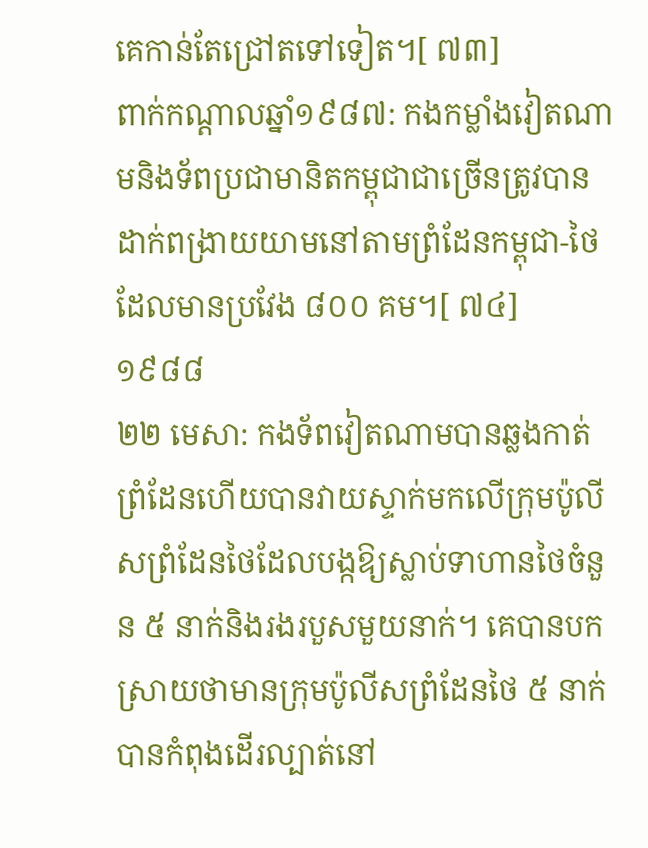គេកាន់តែជ្រៅតទៅទៀត។[ ៧៣]
ពាក់កណ្តាលឆ្នាំ១៩៨៧: កងកម្លាំងវៀតណាមនិងទ័ពប្រជាមានិតកម្ពុជាជាច្រើនត្រូវបានដាក់ពង្រាយយាមនៅតាមព្រំដែនកម្ពុជា-ថៃដែលមានប្រវែង ៨០០ គម។[ ៧៤]
១៩៨៨
២២ មេសា: កងទ័ពវៀតណាមបានឆ្លងកាត់ព្រំដែនហើយបានវាយស្ទាក់មកលើក្រុមប៉ូលីសព្រំដែនថៃដែលបង្កឱ្យស្លាប់ទាហានថៃចំនួន ៥ នាក់និងរងរបួសមួយនាក់។ គេបានបកស្រាយថាមានក្រុមប៉ូលីសព្រំដែនថៃ ៥ នាក់បានកំពុងដើរល្បាត់នៅ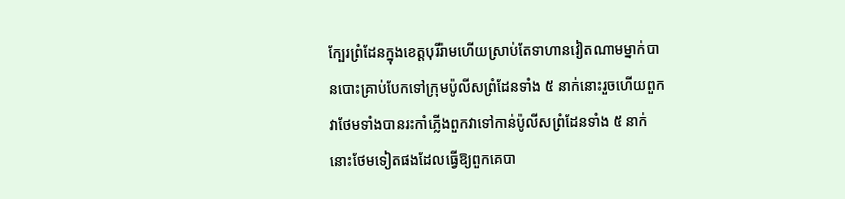ក្បែរព្រំដែនក្នុងខេត្តបុរីរ៉ាមហើយស្រាប់តែទាហានវៀតណាមម្នាក់បានបោះគ្រាប់បែកទៅក្រុមប៉ូលីសព្រំដែនទាំង ៥ នាក់នោះរួចហើយពួកវាថែមទាំងបានរះកាំភ្លើងពួកវាទៅកាន់ប៉ូលីសព្រំដែនទាំង ៥ នាក់នោះថែមទៀតផងដែលធ្វើឱ្យពួកគេបា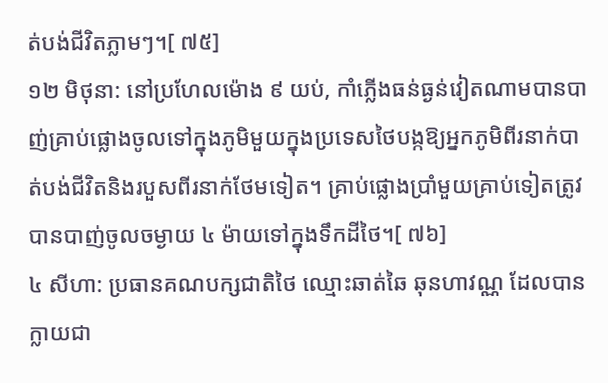ត់បង់ជីវិតភ្លាមៗ។[ ៧៥]
១២ មិថុនា: នៅប្រហែលម៉ោង ៩ យប់, កាំភ្លើងធន់ធ្ងន់វៀតណាមបានបាញ់គ្រាប់ផ្លោងចូលទៅក្នុងភូមិមួយក្នុងប្រទេសថៃបង្កឱ្យអ្នកភូមិពីរនាក់បាត់បង់ជីវិតនិងរបួសពីរនាក់ថែមទៀត។ គ្រាប់ផ្លោងប្រាំមួយគ្រាប់ទៀតត្រូវបានបាញ់ចូលចម្ងាយ ៤ ម៉ាយទៅក្នុងទឹកដីថៃ។[ ៧៦]
៤ សីហា: ប្រធានគណបក្សជាតិថៃ ឈ្មោះឆាត់ឆៃ ឆុនហាវណ្ណ ដែលបានក្លាយជា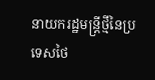នាយករដ្ឋមន្រ្តីថ្មីនៃប្រទេសថៃ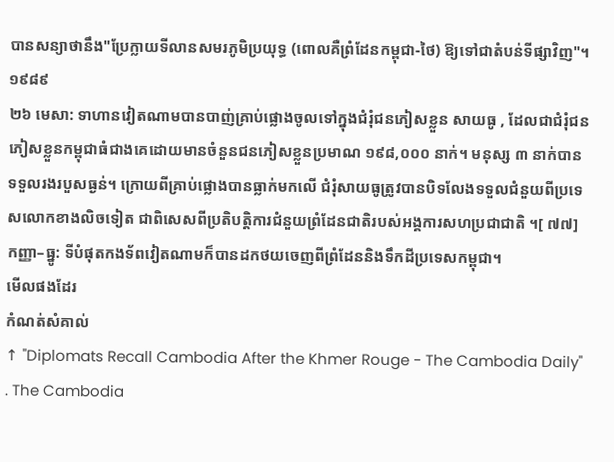បានសន្យាថានឹង"ប្រែក្លាយទីលានសមរភូមិប្រយុទ្ធ (ពោលគឺព្រំដែនកម្ពុជា-ថៃ) ឱ្យទៅជាតំបន់ទីផ្សាវិញ"។
១៩៨៩
២៦ មេសា: ទាហានវៀតណាមបានបាញ់គ្រាប់ផ្លោងចូលទៅក្នុងជំរុំជនភៀសខ្លួន សាយធូ , ដែលជាជំរុំជនភៀសខ្លួនកម្ពុជាធំជាងគេដោយមានចំនួនជនភៀសខ្លួនប្រមាណ ១៩៨,០០០ នាក់។ មនុស្ស ៣ នាក់បានទទួលរងរបួសធ្ងន់។ ក្រោយពីគ្រាប់ផ្លោងបានធ្លាក់មកលើ ជំរុំសាយធូត្រូវបានបិទលែងទទួលជំនួយពីប្រទេសលោកខាងលិចទៀត ជាពិសេសពីប្រតិបត្តិការជំនួយព្រំដែនជាតិរបស់អង្គការសហប្រជាជាតិ ។[ ៧៧]
កញ្ញា–ធ្នូ: ទីបំផុតកងទ័ពវៀតណាមក៏បានដកថយចេញពីព្រំដែននិងទឹកដីប្រទេសកម្ពុជា។
មើលផងដែរ
កំណត់សំគាល់
↑ "Diplomats Recall Cambodia After the Khmer Rouge - The Cambodia Daily" . The Cambodia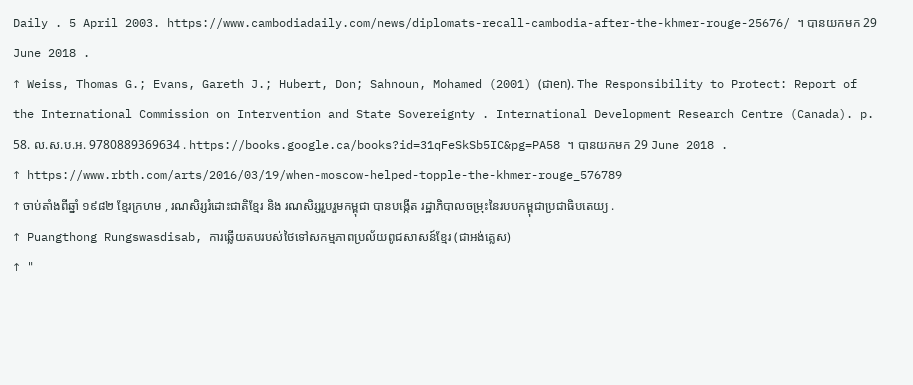Daily . 5 April 2003. https://www.cambodiadaily.com/news/diplomats-recall-cambodia-after-the-khmer-rouge-25676/ ។ បានយកមក 29 June 2018 .
↑ Weiss, Thomas G.; Evans, Gareth J.; Hubert, Don; Sahnoun, Mohamed (2001) (ជាen). The Responsibility to Protect: Report of the International Commission on Intervention and State Sovereignty . International Development Research Centre (Canada). p. 58. ល.ស.ប.អ. 9780889369634 . https://books.google.ca/books?id=31qFeSkSb5IC&pg=PA58 ។ បានយកមក 29 June 2018 .
↑ https://www.rbth.com/arts/2016/03/19/when-moscow-helped-topple-the-khmer-rouge_576789
↑ ចាប់តាំងពីឆ្នាំ ១៩៨២ ខ្មែរក្រហម , រណសិរ្សរំដោះជាតិខ្មែរ និង រណសិរ្សរួបរួមកម្ពុជា បានបង្កើត រដ្ឋាភិបាលចម្រុះនៃរបបកម្ពុជាប្រជាធិបតេយ្យ .
↑ Puangthong Rungswasdisab, ការឆ្លើយតបរបស់ថៃទៅសកម្មភាពប្រល័យពូជសាសន៍ខ្មែរ (ជាអង់គ្លេស)
↑ "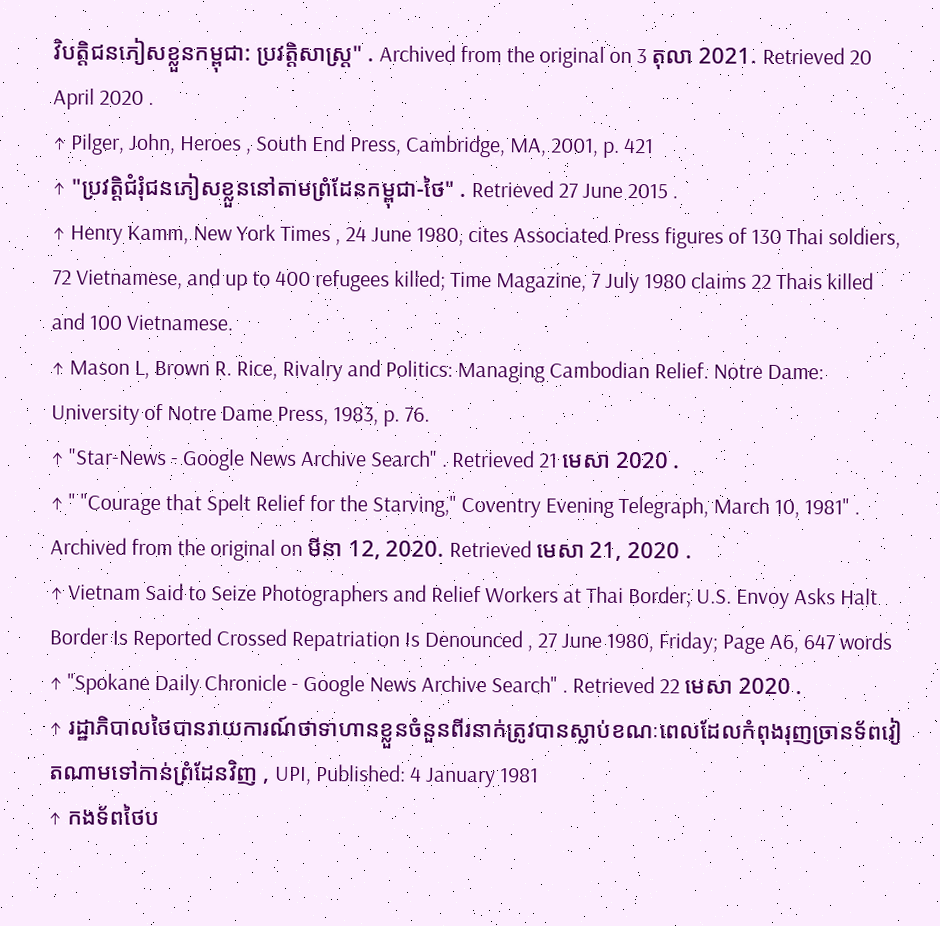វិបត្តិជនភៀសខ្លួនកម្ពុជា: ប្រវត្តិសាស្រ្ត" . Archived from the original on 3 តុលា 2021. Retrieved 20 April 2020 .
↑ Pilger, John, Heroes , South End Press, Cambridge, MA, 2001, p. 421
↑ "ប្រវត្តិជំរុំជនភៀសខ្លួននៅតាមព្រំដែនកម្ពុជា-ថៃ" . Retrieved 27 June 2015 .
↑ Henry Kamm, New York Times , 24 June 1980, cites Associated Press figures of 130 Thai soldiers, 72 Vietnamese, and up to 400 refugees killed; Time Magazine, 7 July 1980 claims 22 Thais killed and 100 Vietnamese.
↑ Mason L, Brown R. Rice, Rivalry and Politics: Managing Cambodian Relief. Notre Dame: University of Notre Dame Press, 1983, p. 76.
↑ "Star-News - Google News Archive Search" . Retrieved 21 មេសា 2020 .
↑ " "Courage that Spelt Relief for the Starving," Coventry Evening Telegraph, March 10, 1981" . Archived from the original on មីនា 12, 2020. Retrieved មេសា 21, 2020 .
↑ Vietnam Said to Seize Photographers and Relief Workers at Thai Border; U.S. Envoy Asks Halt Border Is Reported Crossed Repatriation Is Denounced , 27 June 1980, Friday; Page A6, 647 words
↑ "Spokane Daily Chronicle - Google News Archive Search" . Retrieved 22 មេសា 2020 .
↑ រដ្ឋាភិបាលថៃបានរាយការណ៍ថាទាហានខ្លួនចំនួនពីរនាក់ត្រូវបានស្លាប់ខណៈពេលដែលកំពុងរុញច្រានទ័ពវៀតណាមទៅកាន់ព្រំដែនវិញ , UPI, Published: 4 January 1981
↑ កងទ័ពថៃប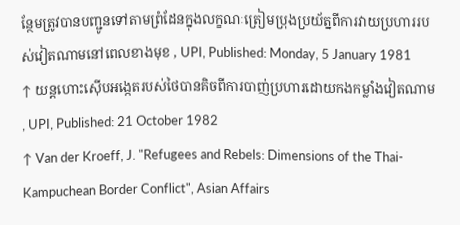ន្ថែមត្រូវបានបញ្ជូនទៅតាមព្រំដែនក្នុងលក្ខណៈត្រៀមប្រុងប្រយ័ត្នពីការវាយប្រហាររបស់វៀតណាមនៅពេលខាងមុខ , UPI, Published: Monday, 5 January 1981
↑ យន្តហោះស៊ើបអង្កេតរបស់ថៃបានគិចពីការបាញ់ប្រហារដោយកងកម្លាំងវៀតណាម , UPI, Published: 21 October 1982
↑ Van der Kroeff, J. "Refugees and Rebels: Dimensions of the Thai-Kampuchean Border Conflict", Asian Affairs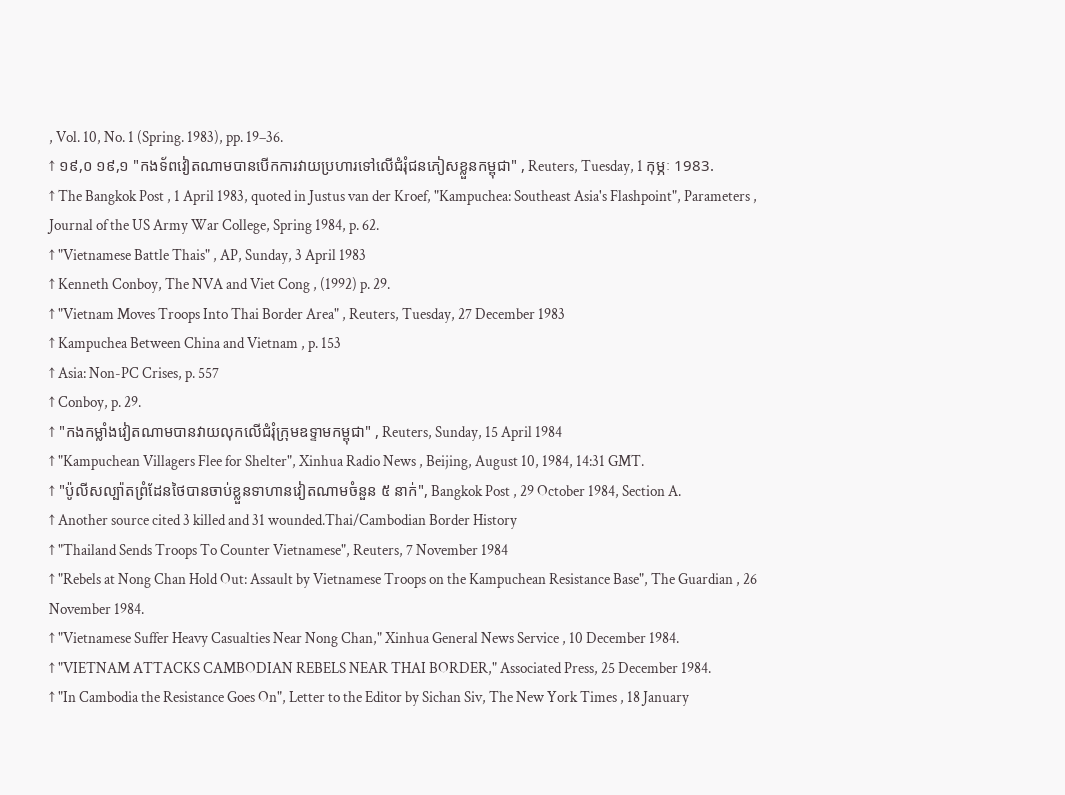, Vol. 10, No. 1 (Spring. 1983), pp. 19–36.
↑ ១៩,០ ១៩,១ "កងទ័ពវៀតណាមបានបើកការវាយប្រហារទៅលើជំរុំជនភៀសខ្លួនកម្ពុជា" , Reuters, Tuesday, 1 កុម្ភៈ 1983.
↑ The Bangkok Post , 1 April 1983, quoted in Justus van der Kroef, "Kampuchea: Southeast Asia's Flashpoint", Parameters , Journal of the US Army War College, Spring 1984, p. 62.
↑ "Vietnamese Battle Thais" , AP, Sunday, 3 April 1983
↑ Kenneth Conboy, The NVA and Viet Cong , (1992) p. 29.
↑ "Vietnam Moves Troops Into Thai Border Area" , Reuters, Tuesday, 27 December 1983
↑ Kampuchea Between China and Vietnam , p. 153
↑ Asia: Non-PC Crises, p. 557
↑ Conboy, p. 29.
↑ "កងកម្លាំងវៀតណាមបានវាយលុកលើជំរុំក្រុមឧទ្ទាមកម្ពុជា" , Reuters, Sunday, 15 April 1984
↑ "Kampuchean Villagers Flee for Shelter", Xinhua Radio News , Beijing, August 10, 1984, 14:31 GMT.
↑ "ប៉ូលីសល្ប៉ាតព្រំដែនថៃបានចាប់ខ្លួនទាហានវៀតណាមចំនួន ៥ នាក់", Bangkok Post , 29 October 1984, Section A.
↑ Another source cited 3 killed and 31 wounded.Thai/Cambodian Border History
↑ "Thailand Sends Troops To Counter Vietnamese", Reuters, 7 November 1984
↑ "Rebels at Nong Chan Hold Out: Assault by Vietnamese Troops on the Kampuchean Resistance Base", The Guardian , 26 November 1984.
↑ "Vietnamese Suffer Heavy Casualties Near Nong Chan," Xinhua General News Service , 10 December 1984.
↑ "VIETNAM ATTACKS CAMBODIAN REBELS NEAR THAI BORDER," Associated Press, 25 December 1984.
↑ "In Cambodia the Resistance Goes On", Letter to the Editor by Sichan Siv, The New York Times , 18 January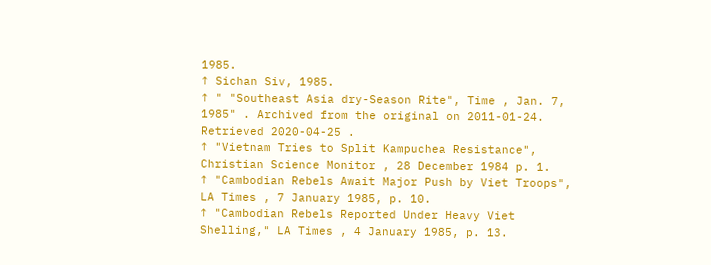1985.
↑ Sichan Siv, 1985.
↑ " "Southeast Asia dry-Season Rite", Time , Jan. 7, 1985" . Archived from the original on 2011-01-24. Retrieved 2020-04-25 .
↑ "Vietnam Tries to Split Kampuchea Resistance", Christian Science Monitor , 28 December 1984 p. 1.
↑ "Cambodian Rebels Await Major Push by Viet Troops", LA Times , 7 January 1985, p. 10.
↑ "Cambodian Rebels Reported Under Heavy Viet Shelling," LA Times , 4 January 1985, p. 13.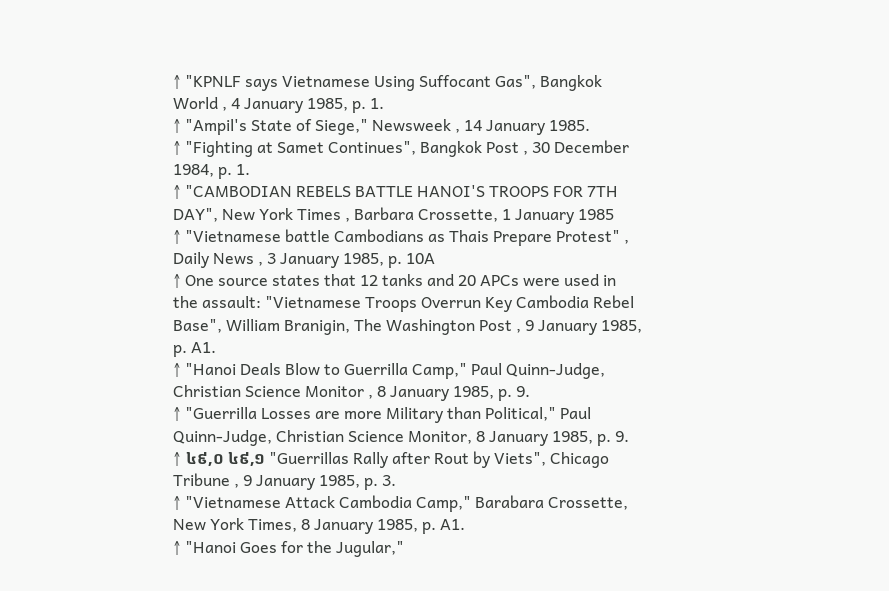↑ "KPNLF says Vietnamese Using Suffocant Gas", Bangkok World , 4 January 1985, p. 1.
↑ "Ampil's State of Siege," Newsweek , 14 January 1985.
↑ "Fighting at Samet Continues", Bangkok Post , 30 December 1984, p. 1.
↑ "CAMBODIAN REBELS BATTLE HANOI'S TROOPS FOR 7TH DAY", New York Times , Barbara Crossette, 1 January 1985
↑ "Vietnamese battle Cambodians as Thais Prepare Protest" , Daily News , 3 January 1985, p. 10A
↑ One source states that 12 tanks and 20 APCs were used in the assault: "Vietnamese Troops Overrun Key Cambodia Rebel Base", William Branigin, The Washington Post , 9 January 1985, p. A1.
↑ "Hanoi Deals Blow to Guerrilla Camp," Paul Quinn-Judge, Christian Science Monitor , 8 January 1985, p. 9.
↑ "Guerrilla Losses are more Military than Political," Paul Quinn-Judge, Christian Science Monitor, 8 January 1985, p. 9.
↑ ៤៩,០ ៤៩,១ "Guerrillas Rally after Rout by Viets", Chicago Tribune , 9 January 1985, p. 3.
↑ "Vietnamese Attack Cambodia Camp," Barabara Crossette, New York Times, 8 January 1985, p. A1.
↑ "Hanoi Goes for the Jugular,"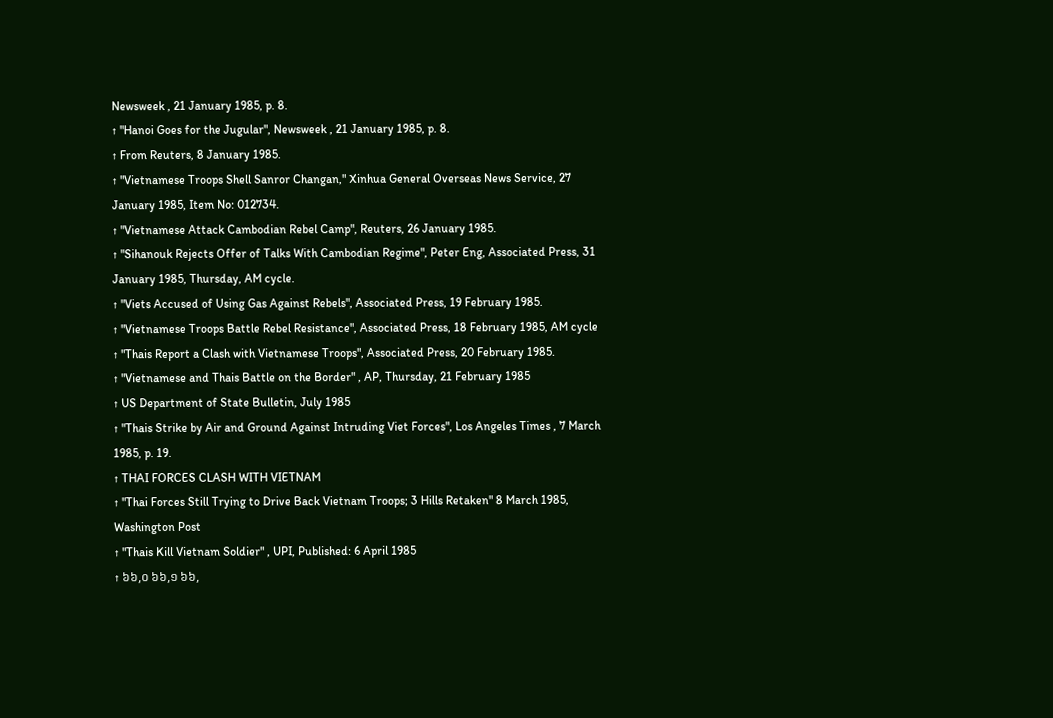Newsweek , 21 January 1985, p. 8.
↑ "Hanoi Goes for the Jugular", Newsweek , 21 January 1985, p. 8.
↑ From Reuters, 8 January 1985.
↑ "Vietnamese Troops Shell Sanror Changan," Xinhua General Overseas News Service, 27 January 1985, Item No: 012734.
↑ "Vietnamese Attack Cambodian Rebel Camp", Reuters, 26 January 1985.
↑ "Sihanouk Rejects Offer of Talks With Cambodian Regime", Peter Eng, Associated Press, 31 January 1985, Thursday, AM cycle.
↑ "Viets Accused of Using Gas Against Rebels", Associated Press, 19 February 1985.
↑ "Vietnamese Troops Battle Rebel Resistance", Associated Press, 18 February 1985, AM cycle
↑ "Thais Report a Clash with Vietnamese Troops", Associated Press, 20 February 1985.
↑ "Vietnamese and Thais Battle on the Border" , AP, Thursday, 21 February 1985
↑ US Department of State Bulletin, July 1985
↑ "Thais Strike by Air and Ground Against Intruding Viet Forces", Los Angeles Times , 7 March 1985, p. 19.
↑ THAI FORCES CLASH WITH VIETNAM
↑ "Thai Forces Still Trying to Drive Back Vietnam Troops; 3 Hills Retaken" 8 March 1985, Washington Post
↑ "Thais Kill Vietnam Soldier" , UPI, Published: 6 April 1985
↑ ៦៦,០ ៦៦,១ ៦៦,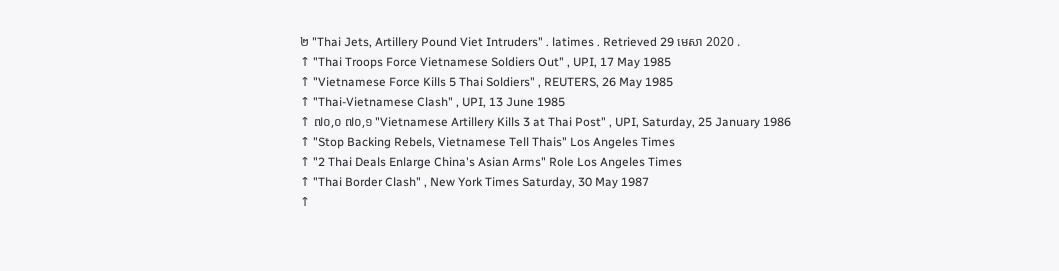២ "Thai Jets, Artillery Pound Viet Intruders" . latimes . Retrieved 29 មេសា 2020 .
↑ "Thai Troops Force Vietnamese Soldiers Out" , UPI, 17 May 1985
↑ "Vietnamese Force Kills 5 Thai Soldiers" , REUTERS, 26 May 1985
↑ "Thai-Vietnamese Clash" , UPI, 13 June 1985
↑ ៧០,០ ៧០,១ "Vietnamese Artillery Kills 3 at Thai Post" , UPI, Saturday, 25 January 1986
↑ "Stop Backing Rebels, Vietnamese Tell Thais" Los Angeles Times
↑ "2 Thai Deals Enlarge China's Asian Arms" Role Los Angeles Times
↑ "Thai Border Clash" , New York Times Saturday, 30 May 1987
↑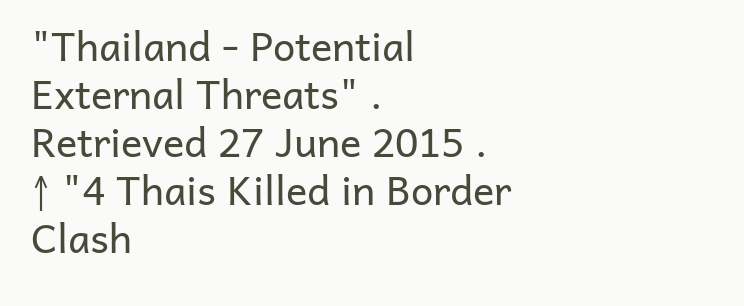"Thailand - Potential External Threats" . Retrieved 27 June 2015 .
↑ "4 Thais Killed in Border Clash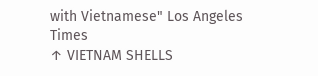with Vietnamese" Los Angeles Times
↑ VIETNAM SHELLS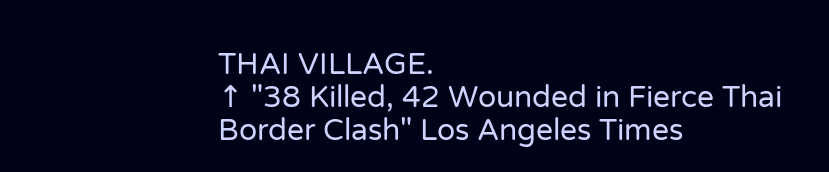THAI VILLAGE.
↑ "38 Killed, 42 Wounded in Fierce Thai Border Clash" Los Angeles Times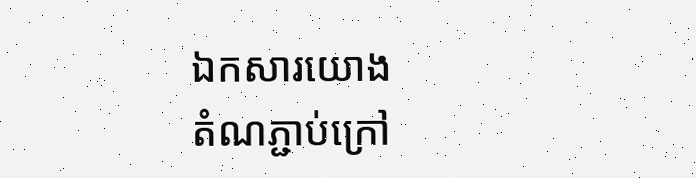ឯកសារយោង
តំណភ្ជាប់ក្រៅ